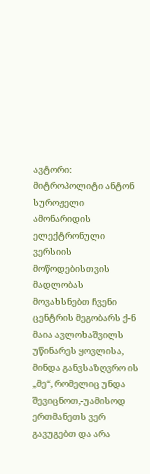ავტორი: მიტროპოლიტი ანტონ სუროჟელი
ამონარიდის ელექტრონული ვერსიის მოწოდებისთვის მადლობას მოვახსნებთ ჩვენი ცენტრის მეგობარს ქ-ნ მაია ავლოხაშვილს
უწინარეს ყოვლისა, მინდა განვსაზღვრო ის „მე“, რომელიც უნდა შევიცნოთ,-უამისოდ ერთმანეთს ვერ გავუგებთ და არა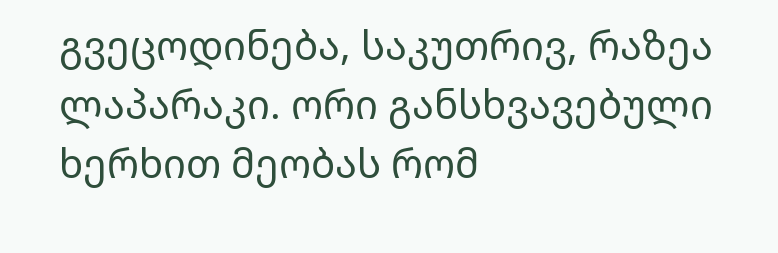გვეცოდინება, საკუთრივ, რაზეა ლაპარაკი. ორი განსხვავებული ხერხით მეობას რომ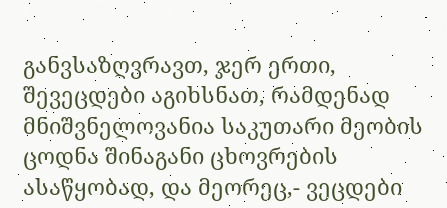განვსაზღვრავთ, ჯერ ერთი, შევეცდები აგიხსნათ, რამდენად მნიშვნელოვანია საკუთარი მეობის ცოდნა შინაგანი ცხოვრების ასაწყობად, და მეორეც,- ვეცდები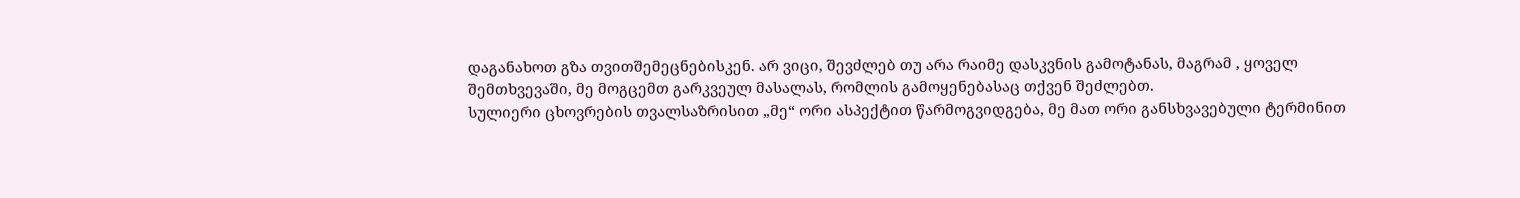დაგანახოთ გზა თვითშემეცნებისკენ. არ ვიცი, შევძლებ თუ არა რაიმე დასკვნის გამოტანას, მაგრამ , ყოველ შემთხვევაში, მე მოგცემთ გარკვეულ მასალას, რომლის გამოყენებასაც თქვენ შეძლებთ.
სულიერი ცხოვრების თვალსაზრისით „მე“ ორი ასპექტით წარმოგვიდგება, მე მათ ორი განსხვავებული ტერმინით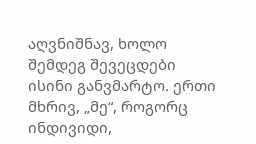აღვნიშნავ, ხოლო შემდეგ შევეცდები ისინი განვმარტო. ერთი მხრივ, „მე“, როგორც ინდივიდი,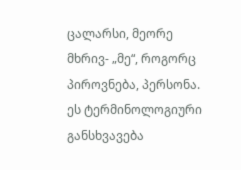ცალარსი, მეორე მხრივ- „მე“, როგორც პიროვნება, პერსონა. ეს ტერმინოლოგიური განსხვავება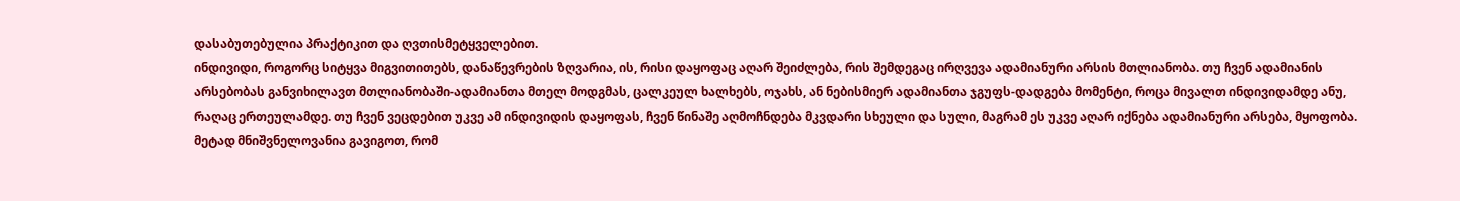დასაბუთებულია პრაქტიკით და ღვთისმეტყველებით.
ინდივიდი, როგორც სიტყვა მიგვითითებს, დანაწევრების ზღვარია, ის, რისი დაყოფაც აღარ შეიძლება, რის შემდეგაც ირღვევა ადამიანური არსის მთლიანობა. თუ ჩვენ ადამიანის არსებობას განვიხილავთ მთლიანობაში-ადამიანთა მთელ მოდგმას, ცალკეულ ხალხებს, ოჯახს, ან ნებისმიერ ადამიანთა ჯგუფს-დადგება მომენტი, როცა მივალთ ინდივიდამდე ანუ, რაღაც ერთეულამდე. თუ ჩვენ ვეცდებით უკვე ამ ინდივიდის დაყოფას, ჩვენ წინაშე აღმოჩნდება მკვდარი სხეული და სული, მაგრამ ეს უკვე აღარ იქნება ადამიანური არსება, მყოფობა. მეტად მნიშვნელოვანია გავიგოთ, რომ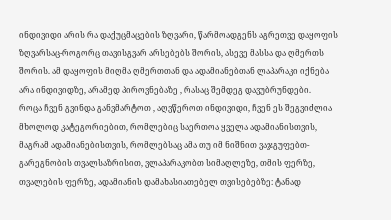ინდივიდი არის რა დაქუცმაცების ზღვარი, წარმოადგენს აგრეთვე დაყოფის ზღვარსაც-როგორც თავისგვარ არსებებს შორის, ასევე მასსა და ღმერთს შორის. ამ დაყოფის მიღმა ღმერთთან და ადამიანებთან ლაპარაკი იქნება არა ინდივიდზე, არამედ პიროვნებაზე , რასაც შემდეგ დავუბრუნდები.
როცა ჩვენ გვინდა განვმარტოთ , აღვწეროთ ინდივიდი, ჩვენ ეს შეგვიძლია მხოლოდ კატეგორიებით, რომლებიც საერთოა ყველა ადამიანისთვის, მაგრამ ადამიანებისთვის, რომლებსაც ამა თუ იმ ნიშნით ვაჯგუფებთ-გარეგნობის თვალსაზრისით, ვლაპარაკობთ სიმაღლეზე, თმის ფერზე, თვალების ფერზე, ადამიანის დამახასიათებელ თვისებებზე: ტანად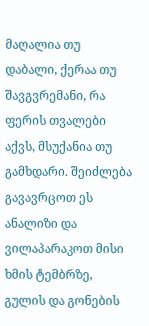მაღალია თუ დაბალი, ქერაა თუ შავგვრემანი, რა ფერის თვალები აქვს, მსუქანია თუ გამხდარი. შეიძლება გავავრცოთ ეს ანალიზი და ვილაპარაკოთ მისი ხმის ტემბრზე, გულის და გონების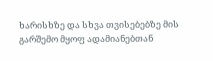ხარისხზე და სხვა თვისებებზე მის გარშემო მყოფ ადამიანებთან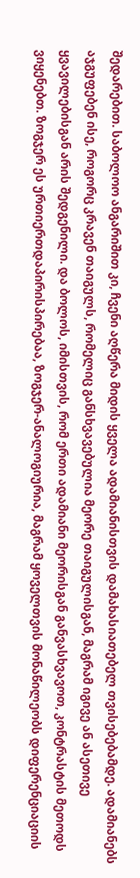შედარებით. საბოლოო ანგარიშით კი, ჩვენი აღწერა მიდის ყველა ადამიანისთვის დამახასიათებელ თვისებებამდე. ადამიანებს აჯგუფებენ ისე, როგორც კრავენ თაიგულს, რომელიც განსხვავებულია მეორე თაიგულისგან, მაგრამ იგივე ან ასეთივე ყვავილებისგან არის შედგენილი. და ბოლოს, იმისთვის, რომ ერთი ადამიანი მეორისგან განვასხვავოთ, კონტრასტის მეთოდს ვიყენებთ. ზოგჯერ ეს ურთიერთდაპირისპირებაა, ზოგჯერ-ანალოგიურია, მაგრამ ყოველთვის მონაწილეობს დიფერენციაციის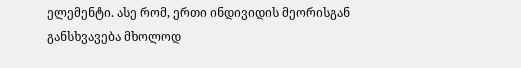ელემენტი. ასე რომ, ერთი ინდივიდის მეორისგან განსხვავება მხოლოდ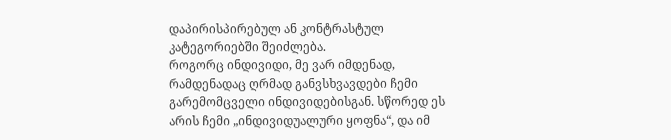დაპირისპირებულ ან კონტრასტულ კატეგორიებში შეიძლება.
როგორც ინდივიდი, მე ვარ იმდენად, რამდენადაც ღრმად განვსხვავდები ჩემი გარემომცველი ინდივიდებისგან. სწორედ ეს არის ჩემი „ინდივიდუალური ყოფნა“, და იმ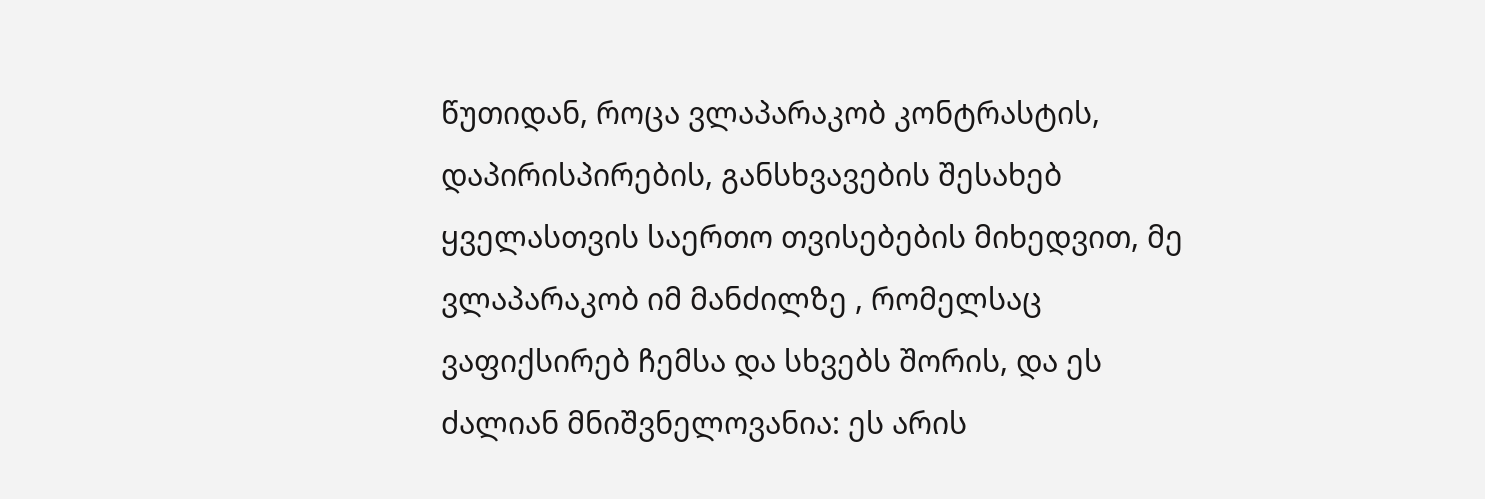წუთიდან, როცა ვლაპარაკობ კონტრასტის, დაპირისპირების, განსხვავების შესახებ ყველასთვის საერთო თვისებების მიხედვით, მე ვლაპარაკობ იმ მანძილზე , რომელსაც ვაფიქსირებ ჩემსა და სხვებს შორის, და ეს ძალიან მნიშვნელოვანია: ეს არის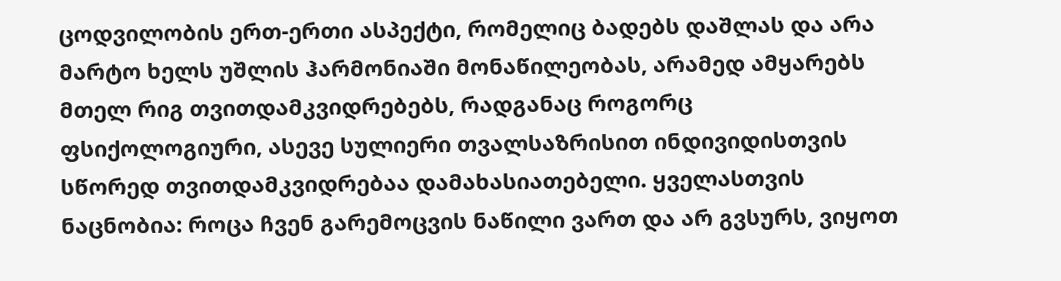ცოდვილობის ერთ-ერთი ასპექტი, რომელიც ბადებს დაშლას და არა მარტო ხელს უშლის ჰარმონიაში მონაწილეობას, არამედ ამყარებს მთელ რიგ თვითდამკვიდრებებს, რადგანაც როგორც ფსიქოლოგიური, ასევე სულიერი თვალსაზრისით ინდივიდისთვის სწორედ თვითდამკვიდრებაა დამახასიათებელი. ყველასთვის ნაცნობია: როცა ჩვენ გარემოცვის ნაწილი ვართ და არ გვსურს, ვიყოთ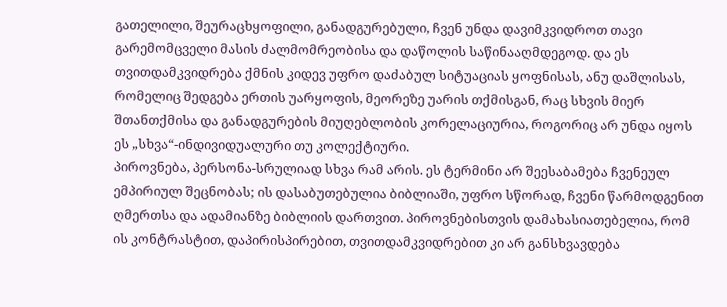გათელილი, შეურაცხყოფილი, განადგურებული, ჩვენ უნდა დავიმკვიდროთ თავი გარემომცველი მასის ძალმომრეობისა და დაწოლის საწინააღმდეგოდ. და ეს თვითდამკვიდრება ქმნის კიდევ უფრო დაძაბულ სიტუაციას ყოფნისას, ანუ დაშლისას, რომელიც შედგება ერთის უარყოფის, მეორეზე უარის თქმისგან, რაც სხვის მიერ შთანთქმისა და განადგურების მიუღებლობის კორელაციურია, როგორიც არ უნდა იყოს ეს „სხვა“-ინდივიდუალური თუ კოლექტიური.
პიროვნება, პერსონა-სრულიად სხვა რამ არის. ეს ტერმინი არ შეესაბამება ჩვენეულ ემპირიულ შეცნობას; ის დასაბუთებულია ბიბლიაში, უფრო სწორად, ჩვენი წარმოდგენით ღმერთსა და ადამიანზე ბიბლიის დართვით. პიროვნებისთვის დამახასიათებელია, რომ ის კონტრასტით, დაპირისპირებით, თვითდამკვიდრებით კი არ განსხვავდება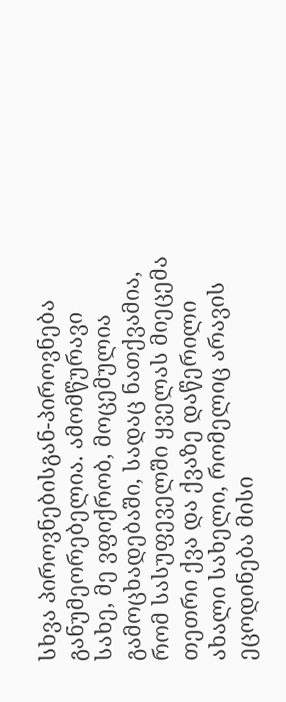სხვა პიროვნებისგან-პიროვნება განუმეორებელია. ამომწურავი სახე, მე ვფიქრობ, მოცემულია გამოცხადებაში, სადაც ნათქვამია, რომ სასუფეველში ყველას მიეცემა თეთრი ქვა და ქვაზე დაწერილი ახალი სახელი, რომელიც არავის ეცოდინება მისი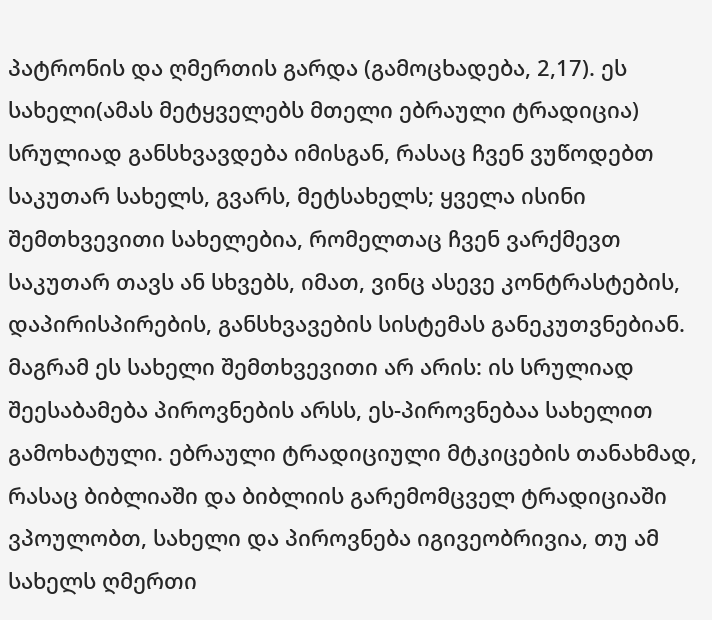პატრონის და ღმერთის გარდა (გამოცხადება, 2,17). ეს სახელი(ამას მეტყველებს მთელი ებრაული ტრადიცია) სრულიად განსხვავდება იმისგან, რასაც ჩვენ ვუწოდებთ საკუთარ სახელს, გვარს, მეტსახელს; ყველა ისინი შემთხვევითი სახელებია, რომელთაც ჩვენ ვარქმევთ საკუთარ თავს ან სხვებს, იმათ, ვინც ასევე კონტრასტების, დაპირისპირების, განსხვავების სისტემას განეკუთვნებიან. მაგრამ ეს სახელი შემთხვევითი არ არის: ის სრულიად შეესაბამება პიროვნების არსს, ეს-პიროვნებაა სახელით გამოხატული. ებრაული ტრადიციული მტკიცების თანახმად, რასაც ბიბლიაში და ბიბლიის გარემომცველ ტრადიციაში ვპოულობთ, სახელი და პიროვნება იგივეობრივია, თუ ამ სახელს ღმერთი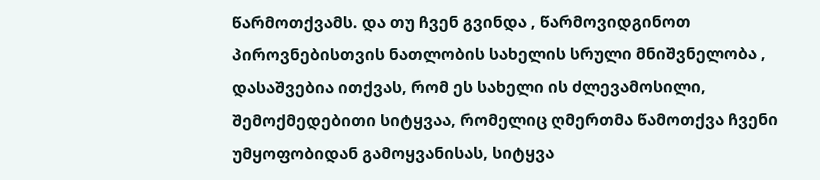წარმოთქვამს. და თუ ჩვენ გვინდა , წარმოვიდგინოთ პიროვნებისთვის ნათლობის სახელის სრული მნიშვნელობა , დასაშვებია ითქვას, რომ ეს სახელი ის ძლევამოსილი, შემოქმედებითი სიტყვაა, რომელიც ღმერთმა წამოთქვა ჩვენი უმყოფობიდან გამოყვანისას, სიტყვა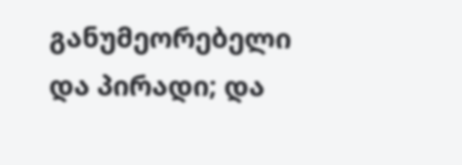განუმეორებელი და პირადი; და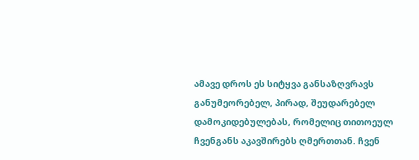ამავე დროს ეს სიტყვა განსაზღვრავს განუმეორებელ, პირად, შეუდარებელ დამოკიდებულებას, რომელიც თითოეულ ჩვენგანს აკავშირებს ღმერთთან. ჩვენ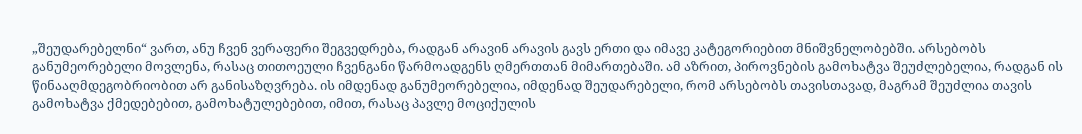„შეუდარებელნი“ ვართ, ანუ ჩვენ ვერაფერი შეგვედრება, რადგან არავინ არავის გავს ერთი და იმავე კატეგორიებით მნიშვნელობებში. არსებობს განუმეორებელი მოვლენა, რასაც თითოეული ჩვენგანი წარმოადგენს ღმერთთან მიმართებაში. ამ აზრით, პიროვნების გამოხატვა შეუძლებელია, რადგან ის წინააღმდეგობრიობით არ განისაზღვრება. ის იმდენად განუმეორებელია, იმდენად შეუდარებელი, რომ არსებობს თავისთავად, მაგრამ შეუძლია თავის გამოხატვა ქმედებებით, გამოხატულებებით, იმით, რასაც პავლე მოციქულის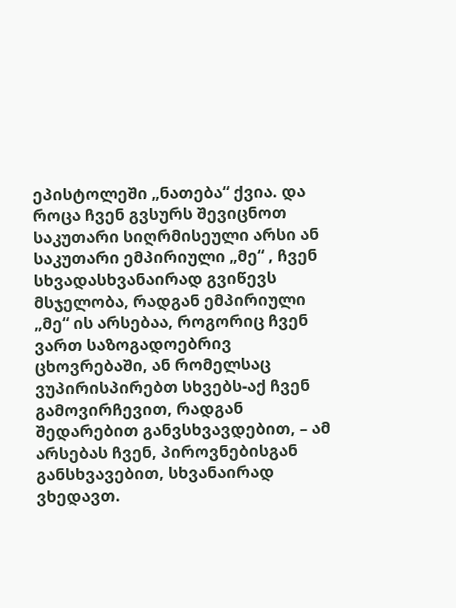ეპისტოლეში „ნათება“ ქვია. და როცა ჩვენ გვსურს შევიცნოთ საკუთარი სიღრმისეული არსი ან საკუთარი ემპირიული „მე“ , ჩვენ სხვადასხვანაირად გვიწევს მსჯელობა, რადგან ემპირიული „მე“ ის არსებაა, როგორიც ჩვენ ვართ საზოგადოებრივ ცხოვრებაში, ან რომელსაც ვუპირისპირებთ სხვებს-აქ ჩვენ გამოვირჩევით, რადგან შედარებით განვსხვავდებით, – ამ არსებას ჩვენ, პიროვნებისგან განსხვავებით, სხვანაირად ვხედავთ.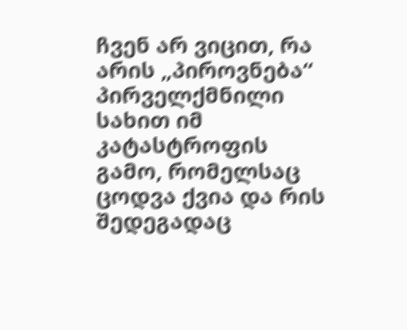ჩვენ არ ვიცით, რა არის „პიროვნება“ პირველქმნილი სახით იმ კატასტროფის გამო, რომელსაც ცოდვა ქვია და რის შედეგადაც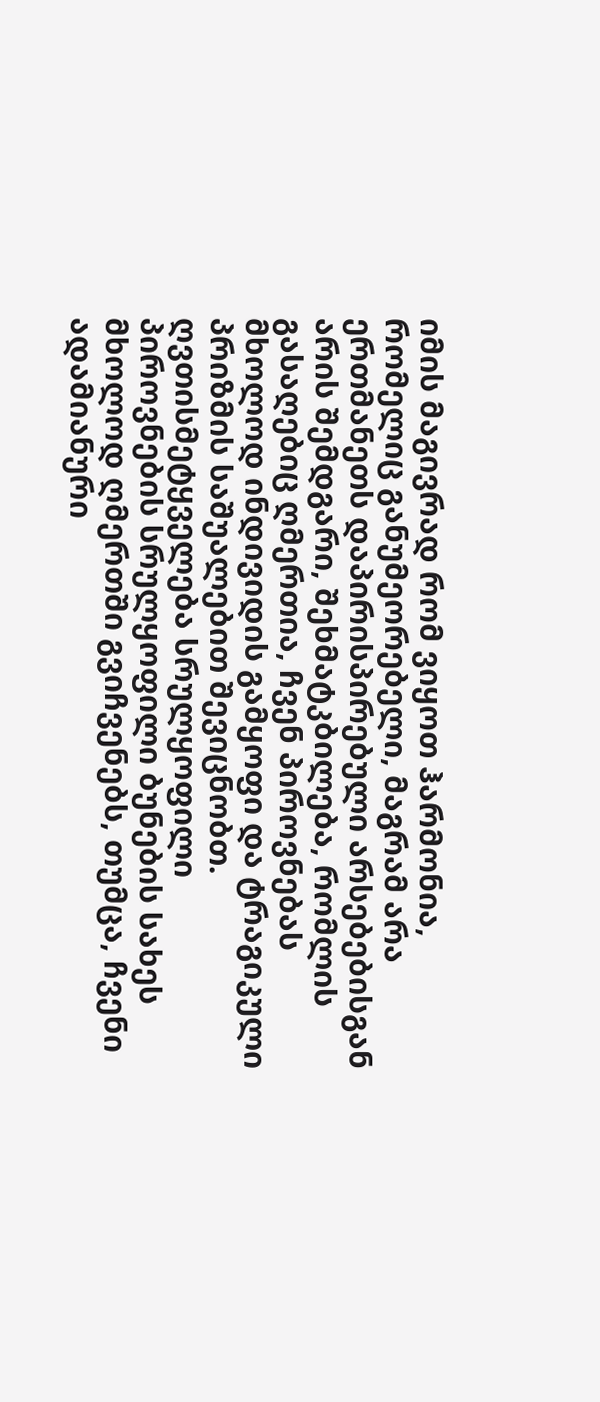იმის მაგივრად რომ ვიყოთ ჰარმონია, რომელიც განუმეორებელი, მაგრამ არა ერთმანეთს დაპირისპირებული არსებებისგან არის შემდგარი, შეხმატკბილება, რომლის გასაღებიც ღმერთია, ჩვენ პიროვნებას მხოლოდ ინდივიდის გამყოფი და ტრაგიკული პრიზმის საშუალებით შევიცნობთ.
ღვთისმეტყველება სრულყოფილი პიროვნების სრულყოფილი ბუნების სახეს მხოლოდ ღმერთში გვიჩვენებს, თუმცა, ჩვენი ადამიანური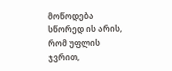მოწოდება სწორედ ის არის, რომ უფლის ჯვრით,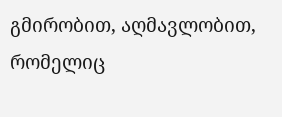გმირობით, აღმავლობით, რომელიც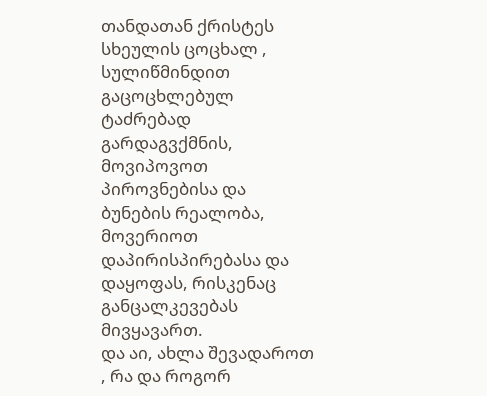თანდათან ქრისტეს სხეულის ცოცხალ , სულიწმინდით გაცოცხლებულ ტაძრებად გარდაგვქმნის, მოვიპოვოთ პიროვნებისა და ბუნების რეალობა, მოვერიოთ დაპირისპირებასა და დაყოფას, რისკენაც განცალკევებას მივყავართ.
და აი, ახლა შევადაროთ , რა და როგორ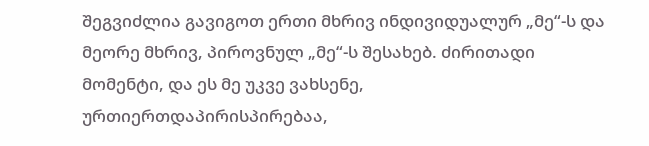შეგვიძლია გავიგოთ ერთი მხრივ ინდივიდუალურ „მე“-ს და მეორე მხრივ, პიროვნულ „მე“-ს შესახებ. ძირითადი მომენტი, და ეს მე უკვე ვახსენე, ურთიერთდაპირისპირებაა,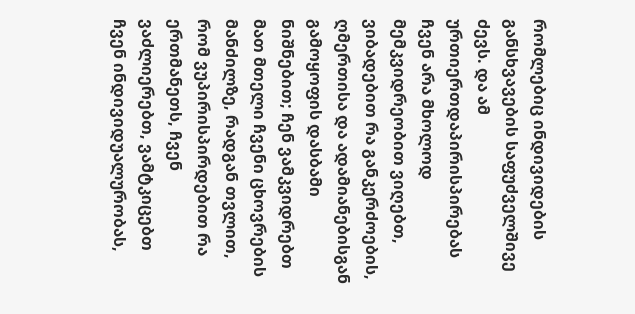რომლებიც ინდივიდების განსხვავების საფუძველშივე ძევს. და ამ ურთიერთდაპირისპირებას ჩვენ არა მხოლოდ მემკვიდრეობით ვიღებთ, ვიბადებით რა განკერძოების, ღმერთისა და ადამიანებისგან გამოყოფის დასბამი ნიშნებით; ჩენ ვამკვიდრებთ მათ მთელი ჩვენი ცხოვრების მანძილზე, რადგან თვლით, რომ ვუპირისპირდებით რა ერთმანეთს, ჩვენ ვაძლიერებთ, ვამტკიცებთ ჩვენ ინდივიდუალურობას,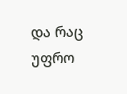და რაც უფრო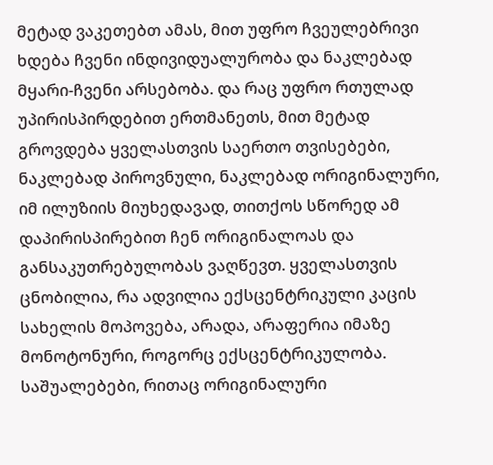მეტად ვაკეთებთ ამას, მით უფრო ჩვეულებრივი ხდება ჩვენი ინდივიდუალურობა და ნაკლებად მყარი-ჩვენი არსებობა. და რაც უფრო რთულად უპირისპირდებით ერთმანეთს, მით მეტად გროვდება ყველასთვის საერთო თვისებები, ნაკლებად პიროვნული, ნაკლებად ორიგინალური, იმ ილუზიის მიუხედავად, თითქოს სწორედ ამ დაპირისპირებით ჩენ ორიგინალოას და განსაკუთრებულობას ვაღწევთ. ყველასთვის ცნობილია, რა ადვილია ექსცენტრიკული კაცის სახელის მოპოვება, არადა, არაფერია იმაზე მონოტონური, როგორც ექსცენტრიკულობა. საშუალებები, რითაც ორიგინალური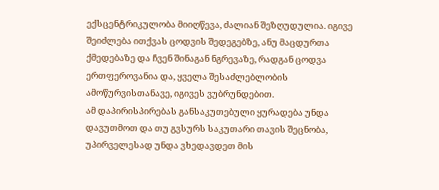ექსცენტრიკულობა მიიღწევა, ძალიან შეზღუდულია. იგივე შეიძლება ითქვას ცოდვის შედეგებზე, ანუ მაცდურთა ქმედებაზე და ჩვენ შინაგან ნგრევაზე, რადგან ცოდვა ერთფეროვანია და, ყველა შესაძლებლობის ამოწურვისთანავე, იგივეს ვუბრუნდებით.
ამ დაპირისპირებას განსაკუთებული ყურადება უნდა დავუთმოთ და თუ გვსურს საკუთარი თავის შეცნობა, უპირველესად უნდა ვხედავდეთ მის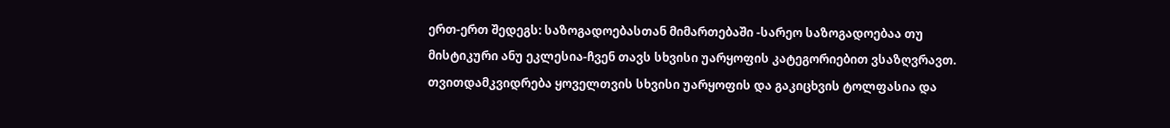ერთ-ერთ შედეგს: საზოგადოებასთან მიმართებაში -სარეო საზოგადოებაა თუ მისტიკური ანუ ეკლესია-ჩვენ თავს სხვისი უარყოფის კატეგორიებით ვსაზღვრავთ. თვითდამკვიდრება ყოველთვის სხვისი უარყოფის და გაკიცხვის ტოლფასია და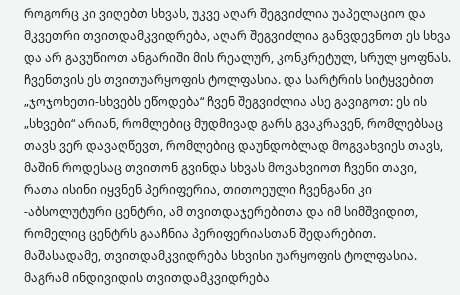როგორც კი ვიღებთ სხვას, უკვე აღარ შეგვიძლია უაპელაციო და მკვეთრი თვითდამკვიდრება, აღარ შეგვიძლია განვდევნოთ ეს სხვა და არ გავუწიოთ ანგარიში მის რეალურ, კონკრეტულ, სრულ ყოფნას. ჩვენთვის ეს თვითუარყოფის ტოლფასია. და სარტრის სიტყვებით „ჯოჯოხეთი-სხვებს ეწოდება“ ჩვენ შეგვიძლია ასე გავიგოთ: ეს ის „სხვები“ არიან, რომლებიც მუდმივად გარს გვაკრავენ, რომლებსაც თავს ვერ დავაღწევთ, რომლებიც დაუნდობლად მოგვახვიეს თავს, მაშინ როდესაც თვითონ გვინდა სხვას მოვახვიოთ ჩვენი თავი, რათა ისინი იყვნენ პერიფერია, თითოეული ჩვენგანი კი -აბსოლუტური ცენტრი, ამ თვითდაჯერებითა და იმ სიმშვიდით, რომელიც ცენტრს გააჩნია პერიფერიასთან შედარებით.
მაშასადამე, თვითდამკვიდრება სხვისი უარყოფის ტოლფასია. მაგრამ ინდივიდის თვითდამკვიდრება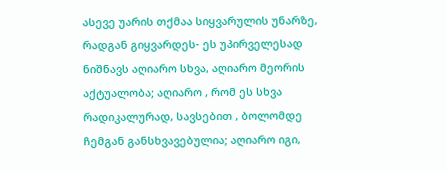ასევე უარის თქმაა სიყვარულის უნარზე, რადგან გიყვარდეს- ეს უპირველესად ნიშნავს აღიარო სხვა, აღიარო მეორის აქტუალობა; აღიარო , რომ ეს სხვა რადიკალურად, სავსებით , ბოლომდე ჩემგან განსხვავებულია; აღიარო იგი,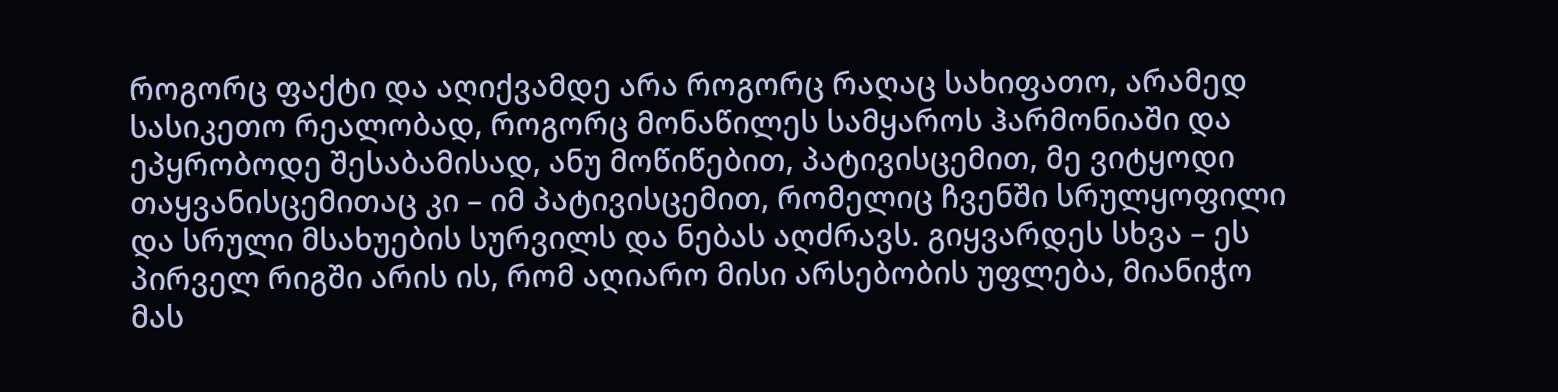როგორც ფაქტი და აღიქვამდე არა როგორც რაღაც სახიფათო, არამედ სასიკეთო რეალობად, როგორც მონაწილეს სამყაროს ჰარმონიაში და ეპყრობოდე შესაბამისად, ანუ მოწიწებით, პატივისცემით, მე ვიტყოდი თაყვანისცემითაც კი – იმ პატივისცემით, რომელიც ჩვენში სრულყოფილი და სრული მსახუების სურვილს და ნებას აღძრავს. გიყვარდეს სხვა – ეს პირველ რიგში არის ის, რომ აღიარო მისი არსებობის უფლება, მიანიჭო მას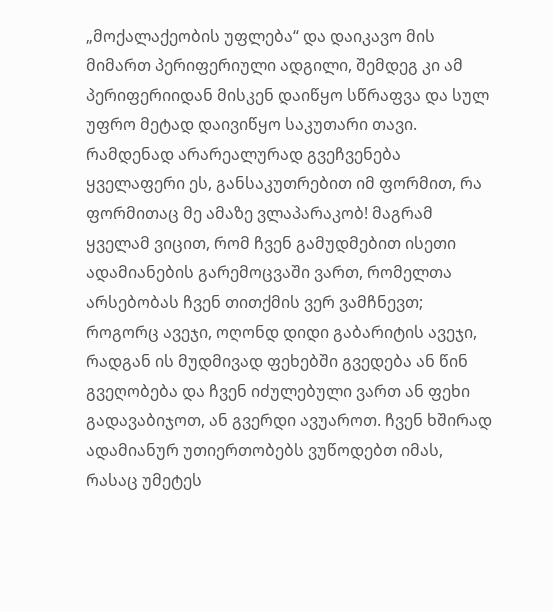„მოქალაქეობის უფლება“ და დაიკავო მის მიმართ პერიფერიული ადგილი, შემდეგ კი ამ პერიფერიიდან მისკენ დაიწყო სწრაფვა და სულ უფრო მეტად დაივიწყო საკუთარი თავი.
რამდენად არარეალურად გვეჩვენება ყველაფერი ეს, განსაკუთრებით იმ ფორმით, რა ფორმითაც მე ამაზე ვლაპარაკობ! მაგრამ ყველამ ვიცით, რომ ჩვენ გამუდმებით ისეთი ადამიანების გარემოცვაში ვართ, რომელთა არსებობას ჩვენ თითქმის ვერ ვამჩნევთ; როგორც ავეჯი, ოღონდ დიდი გაბარიტის ავეჯი, რადგან ის მუდმივად ფეხებში გვედება ან წინ გვეღობება და ჩვენ იძულებული ვართ ან ფეხი გადავაბიჯოთ, ან გვერდი ავუაროთ. ჩვენ ხშირად ადამიანურ უთიერთობებს ვუწოდებთ იმას, რასაც უმეტეს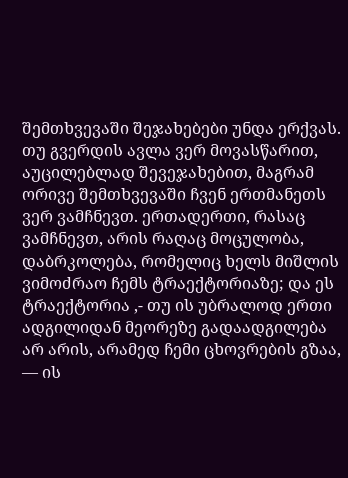შემთხვევაში შეჯახებები უნდა ერქვას. თუ გვერდის ავლა ვერ მოვასწარით, აუცილებლად შევეჯახებით, მაგრამ ორივე შემთხვევაში ჩვენ ერთმანეთს ვერ ვამჩნევთ. ერთადერთი, რასაც ვამჩნევთ, არის რაღაც მოცულობა, დაბრკოლება, რომელიც ხელს მიშლის ვიმოძრაო ჩემს ტრაექტორიაზე; და ეს ტრაექტორია ,- თუ ის უბრალოდ ერთი ადგილიდან მეორეზე გადაადგილება არ არის, არამედ ჩემი ცხოვრების გზაა, — ის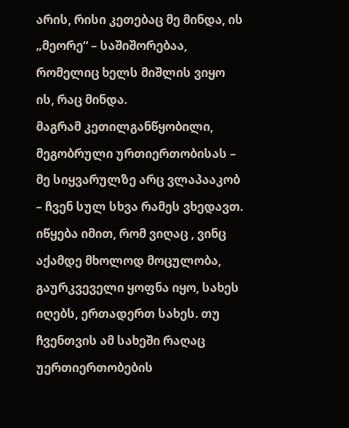არის, რისი კეთებაც მე მინდა, ის „მეორე“ – საშიშორებაა, რომელიც ხელს მიშლის ვიყო ის, რაც მინდა.
მაგრამ კეთილგანწყობილი, მეგობრული ურთიერთობისას – მე სიყვარულზე არც ვლაპააკობ – ჩვენ სულ სხვა რამეს ვხედავთ. იწყება იმით, რომ ვიღაც , ვინც აქამდე მხოლოდ მოცულობა, გაურკვეველი ყოფნა იყო, სახეს იღებს, ერთადერთ სახეს. თუ ჩვენთვის ამ სახეში რაღაც უერთიერთობების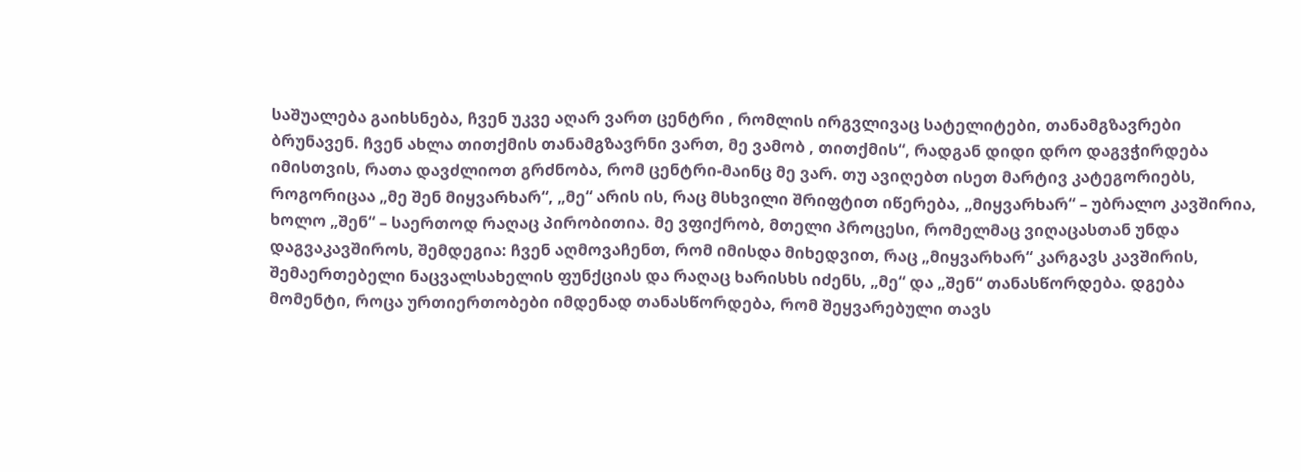საშუალება გაიხსნება, ჩვენ უკვე აღარ ვართ ცენტრი , რომლის ირგვლივაც სატელიტები, თანამგზავრები ბრუნავენ. ჩვენ ახლა თითქმის თანამგზავრნი ვართ, მე ვამობ , თითქმის“, რადგან დიდი დრო დაგვჭირდება იმისთვის, რათა დავძლიოთ გრძნობა, რომ ცენტრი-მაინც მე ვარ. თუ ავიღებთ ისეთ მარტივ კატეგორიებს, როგორიცაა „მე შენ მიყვარხარ“, „მე“ არის ის, რაც მსხვილი შრიფტით იწერება, „მიყვარხარ“ – უბრალო კავშირია, ხოლო „შენ“ – საერთოდ რაღაც პირობითია. მე ვფიქრობ, მთელი პროცესი, რომელმაც ვიღაცასთან უნდა დაგვაკავშიროს, შემდეგია: ჩვენ აღმოვაჩენთ, რომ იმისდა მიხედვით, რაც „მიყვარხარ“ კარგავს კავშირის, შემაერთებელი ნაცვალსახელის ფუნქციას და რაღაც ხარისხს იძენს, „მე“ და „შენ“ თანასწორდება. დგება მომენტი, როცა ურთიერთობები იმდენად თანასწორდება, რომ შეყვარებული თავს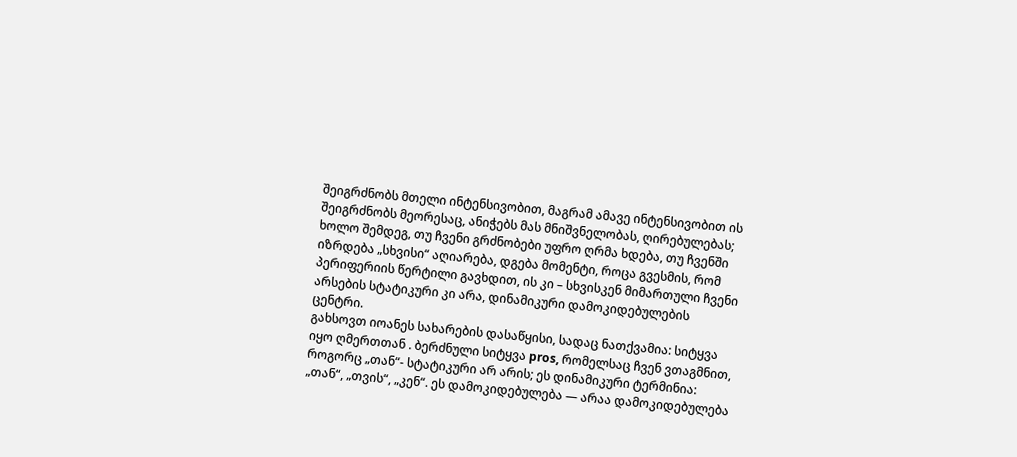შეიგრძნობს მთელი ინტენსივობით, მაგრამ ამავე ინტენსივობით ის შეიგრძნობს მეორესაც, ანიჭებს მას მნიშვნელობას, ღირებულებას; ხოლო შემდეგ, თუ ჩვენი გრძნობები უფრო ღრმა ხდება, თუ ჩვენში იზრდება „სხვისი“ აღიარება, დგება მომენტი, როცა გვესმის, რომ პერიფერიის წერტილი გავხდით, ის კი – სხვისკენ მიმართული ჩვენი არსების სტატიკური კი არა, დინამიკური დამოკიდებულების ცენტრი.
გახსოვთ იოანეს სახარების დასაწყისი, სადაც ნათქვამია: სიტყვა იყო ღმერთთან . ბერძნული სიტყვა pros, რომელსაც ჩვენ ვთაგმნით, როგორც „თან“- სტატიკური არ არის; ეს დინამიკური ტერმინია: „თან“, „თვის“, „კენ“. ეს დამოკიდებულება — არაა დამოკიდებულება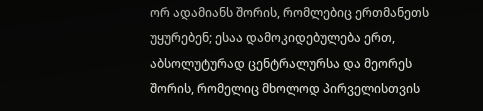ორ ადამიანს შორის, რომლებიც ერთმანეთს უყურებენ; ესაა დამოკიდებულება ერთ, აბსოლუტურად ცენტრალურსა და მეორეს შორის, რომელიც მხოლოდ პირველისთვის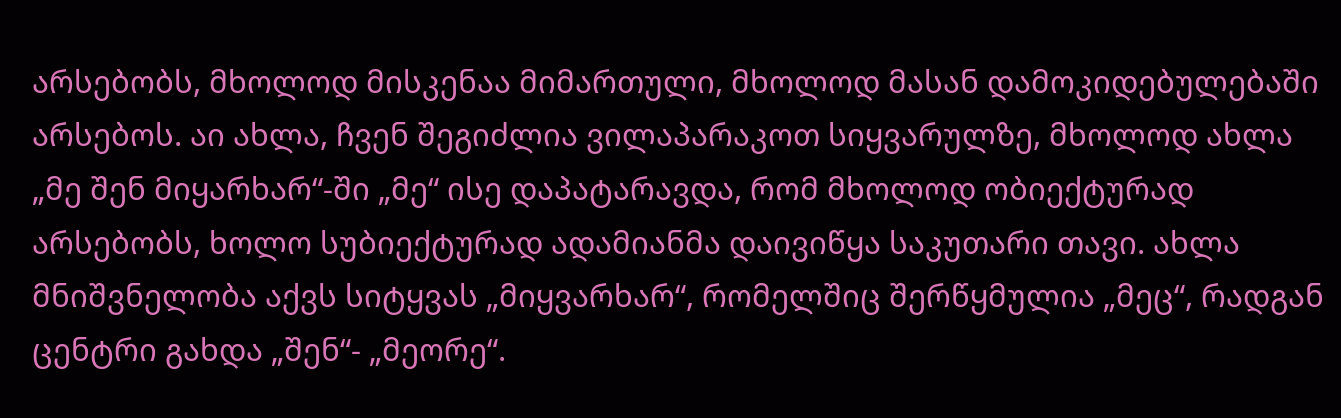არსებობს, მხოლოდ მისკენაა მიმართული, მხოლოდ მასან დამოკიდებულებაში არსებოს. აი ახლა, ჩვენ შეგიძლია ვილაპარაკოთ სიყვარულზე, მხოლოდ ახლა „მე შენ მიყარხარ“-ში „მე“ ისე დაპატარავდა, რომ მხოლოდ ობიექტურად არსებობს, ხოლო სუბიექტურად ადამიანმა დაივიწყა საკუთარი თავი. ახლა მნიშვნელობა აქვს სიტყვას „მიყვარხარ“, რომელშიც შერწყმულია „მეც“, რადგან ცენტრი გახდა „შენ“- „მეორე“.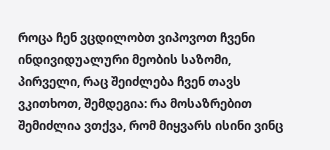როცა ჩენ ვცდილობთ ვიპოვოთ ჩვენი ინდივიდუალური მეობის საზომი, პირველი, რაც შეიძლება ჩვენ თავს ვკითხოთ, შემდეგია: რა მოსაზრებით შემიძლია ვთქვა, რომ მიყვარს ისინი ვინც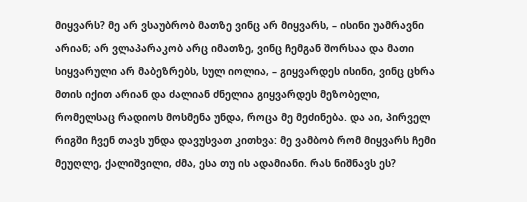მიყვარს? მე არ ვსაუბრობ მათზე ვინც არ მიყვარს, – ისინი უამრავნი არიან; არ ვლაპარაკობ არც იმათზე, ვინც ჩემგან შორსაა და მათი სიყვარული არ მაბეზრებს, სულ იოლია, – გიყვარდეს ისინი, ვინც ცხრა მთის იქით არიან და ძალიან ძნელია გიყვარდეს მეზობელი, რომელსაც რადიოს მოსმენა უნდა, როცა მე მეძინება. და აი, პირველ რიგში ჩვენ თავს უნდა დავუსვათ კითხვა: მე ვამბობ რომ მიყვარს ჩემი მეუღლე, ქალიშვილი, ძმა, ესა თუ ის ადამიანი. რას ნიშნავს ეს?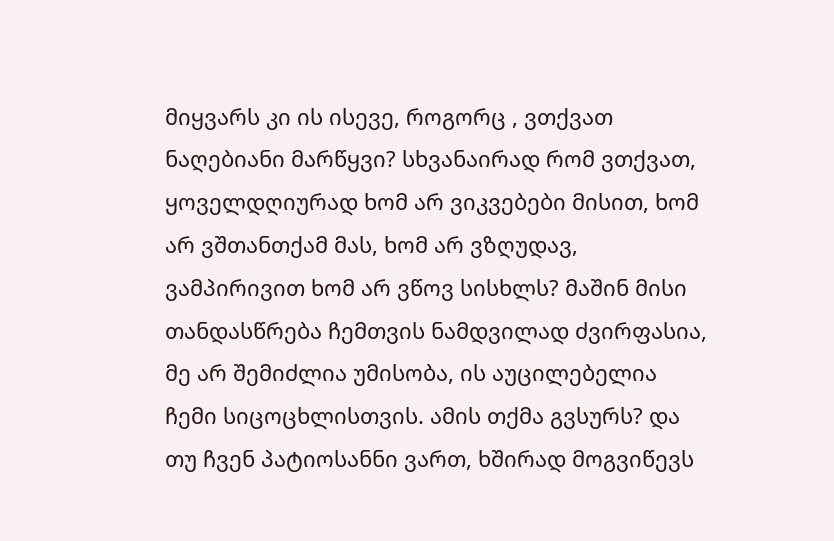მიყვარს კი ის ისევე, როგორც , ვთქვათ ნაღებიანი მარწყვი? სხვანაირად რომ ვთქვათ, ყოველდღიურად ხომ არ ვიკვებები მისით, ხომ არ ვშთანთქამ მას, ხომ არ ვზღუდავ, ვამპირივით ხომ არ ვწოვ სისხლს? მაშინ მისი თანდასწრება ჩემთვის ნამდვილად ძვირფასია, მე არ შემიძლია უმისობა, ის აუცილებელია ჩემი სიცოცხლისთვის. ამის თქმა გვსურს? და თუ ჩვენ პატიოსანნი ვართ, ხშირად მოგვიწევს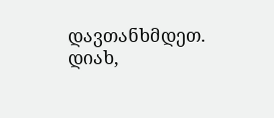დავთანხმდეთ. დიახ,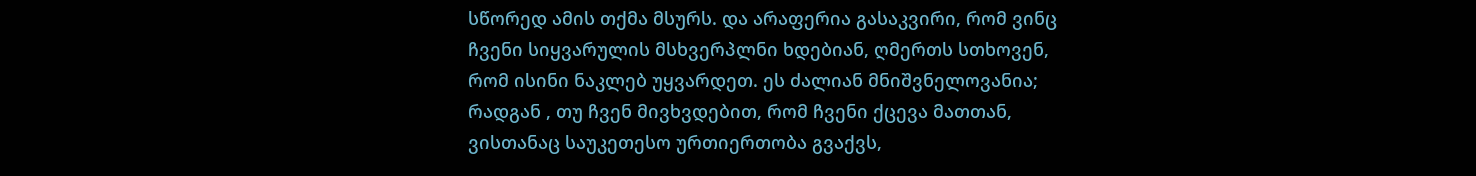სწორედ ამის თქმა მსურს. და არაფერია გასაკვირი, რომ ვინც ჩვენი სიყვარულის მსხვერპლნი ხდებიან, ღმერთს სთხოვენ, რომ ისინი ნაკლებ უყვარდეთ. ეს ძალიან მნიშვნელოვანია; რადგან , თუ ჩვენ მივხვდებით, რომ ჩვენი ქცევა მათთან, ვისთანაც საუკეთესო ურთიერთობა გვაქვს,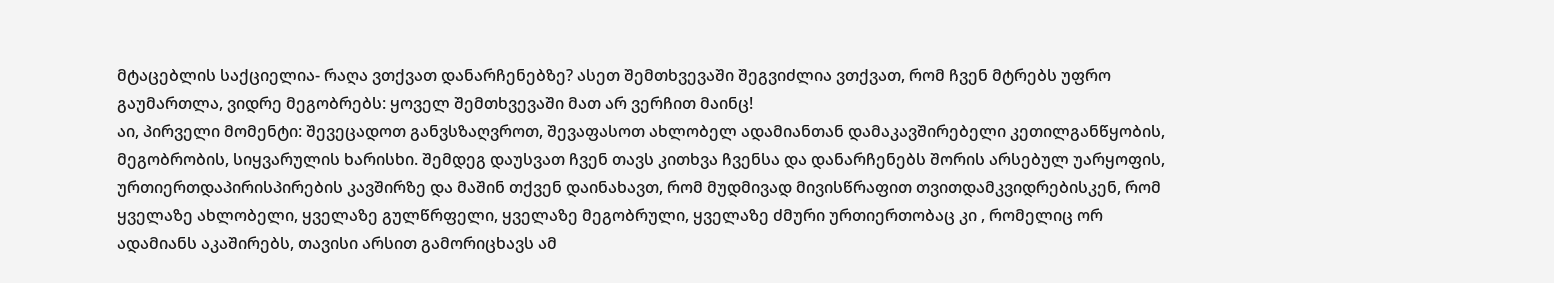მტაცებლის საქციელია- რაღა ვთქვათ დანარჩენებზე? ასეთ შემთხვევაში შეგვიძლია ვთქვათ, რომ ჩვენ მტრებს უფრო გაუმართლა, ვიდრე მეგობრებს: ყოველ შემთხვევაში მათ არ ვერჩით მაინც!
აი, პირველი მომენტი: შევეცადოთ განვსზაღვროთ, შევაფასოთ ახლობელ ადამიანთან დამაკავშირებელი კეთილგანწყობის, მეგობრობის, სიყვარულის ხარისხი. შემდეგ დაუსვათ ჩვენ თავს კითხვა ჩვენსა და დანარჩენებს შორის არსებულ უარყოფის, ურთიერთდაპირისპირების კავშირზე და მაშინ თქვენ დაინახავთ, რომ მუდმივად მივისწრაფით თვითდამკვიდრებისკენ, რომ ყველაზე ახლობელი, ყველაზე გულწრფელი, ყველაზე მეგობრული, ყველაზე ძმური ურთიერთობაც კი , რომელიც ორ ადამიანს აკაშირებს, თავისი არსით გამორიცხავს ამ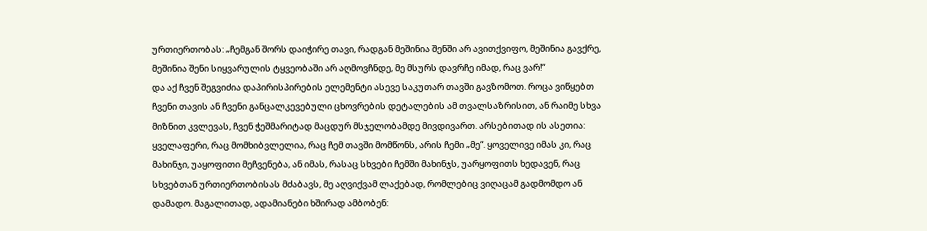ურთიერთობას: „ჩემგან შორს დაიჭირე თავი, რადგან მეშინია შენში არ ავითქვიფო, მეშინია გავქრე, მეშინია შენი სიყვარულის ტყვეობაში არ აღმოვჩნდე, მე მსურს დავრჩე იმად, რაც ვარ!“
და აქ ჩვენ შეგვიძია დაპირისპირების ელემენტი ასევე საკუთარ თავში გავზომოთ. როცა ვიწყებთ ჩვენი თავის ან ჩვენი განცალკევებული ცხოვრების დეტალების ამ თვალსაზრისით, ან რაიმე სხვა მიზნით კვლევას, ჩვენ ჭეშმარიტად მაცდურ მსჯელობამდე მივდივართ. არსებითად ის ასეთია: ყველაფერი, რაც მომხიბვლელია, რაც ჩემ თავში მომწონს, არის ჩემი „მე“. ყოველივე იმას კი, რაც მახინჯი, უაყოფითი მეჩვენება, ან იმას, რასაც სხვები ჩემში მახინჯს, უარყოფითს ხედავენ, რაც სხვებთან ურთიერთობისას მძაბავს, მე აღვიქვამ ლაქებად, რომლებიც ვიღაცამ გადმომდო ან დამადო. მაგალითად, ადამიანები ხშირად ამბობენ: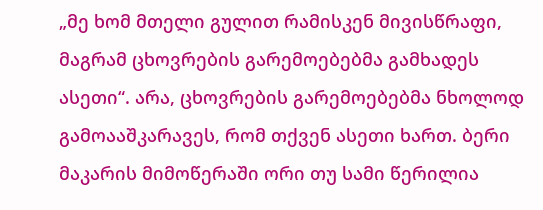„მე ხომ მთელი გულით რამისკენ მივისწრაფი, მაგრამ ცხოვრების გარემოებებმა გამხადეს ასეთი“. არა, ცხოვრების გარემოებებმა ნხოლოდ გამოააშკარავეს, რომ თქვენ ასეთი ხართ. ბერი მაკარის მიმოწერაში ორი თუ სამი წერილია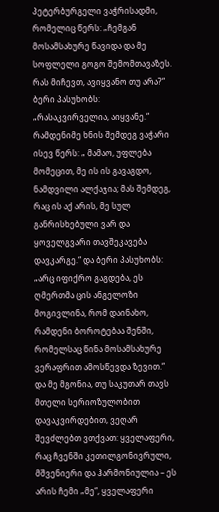პეტერბურგელი ვაჭრისადმი, რომელიც წერს: „ჩემგან მოსამსახურე წავიდა და მე სოფლელი გოგო შემომთავაზეს. რას მიჩევთ, ავიყვანო თუ არა?“ ბერი პასუხობს: „რასაკვირველია, აიყვანე.“ რამდენიმე ხნის შემდეგ ვაჭარი ისევ წერს: „ მამაო, უფლება მომეცით, მე ის ის გავაგდო, ნამდვილი ალქაჯია; მას შემდეგ, რაც ის აქ არის, მე სულ განრისხებული ვარ და ყოველგვარი თავშეკავება დავკარგე.“ და ბერი პასუხობს: „არც იფიქრო გაგდება, ეს ღმერთმა ცის ანგელოზი მოგივლინა, რომ დაინახო, რამდენი ბოროტებაა შენში, რომელსაც წინა მოსამსახურე ვერაფრით ამოსწევდა ზევით.“
და მე მგონია, თუ საკუთარ თავს მთელი სერიოზულობით დავაკვირდებით, ვეღარ შევძლებთ ვთქვათ: ყველაფერი, რაც ჩვენში კეთილგონივრული, მშვენიერი და ჰარმონიულია – ეს არის ჩემი „მე“, ყველაფერი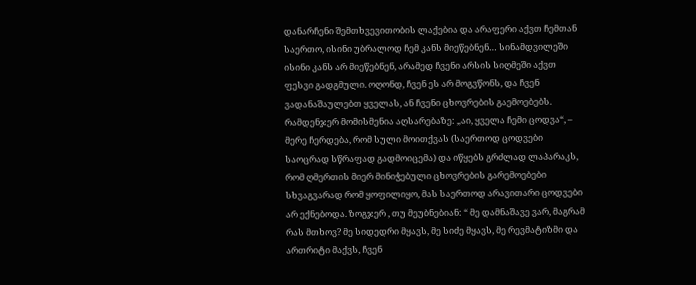დანარჩენი შემთხვევითობის ლაქებია და არაფერი აქვთ ჩემთან საერთო, ისინი უბრალოდ ჩემ კანს მიეწებნენ… სინამდვილეში ისინი კანს არ მიეწებნენ, არამედ ჩვენი არსის სიღმეში აქვთ ფესვი გადგმული. ოღონდ, ჩვენ ეს არ მოგვწონს, და ჩვენ ვადანაშაულებთ ყველას, ან ჩვენი ცხოვრების გაემოებებს. რამდენჯერ მომისმენია აღსარებაზე: „აი, ყველა ჩემი ცოდვა“, – მერე ჩერდება, რომ სული მოითქვას (საერთოდ ცოდვები საოცრად სწრაფად გადმოიცემა) და იწყებს გრძლად ლაპარაკს, რომ ღმერთის მიერ მინიჭებული ცხოვრების გარემოებები სხვაგვარად რომ ყოფილიყო, მას საერთოდ არავითარი ცოდვები არ ექნებოდა. ზოგჯერ , თუ მეუბნებიან: “ მე დამნაშავე ვარ, მაგრამ რას მთხოვ? მე სიდედრი მყავს, მე სიძე მყავს, მე რევმატიზმი და ართრიტი მაქვს, ჩვენ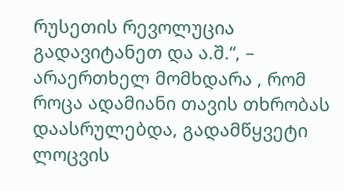რუსეთის რევოლუცია გადავიტანეთ და ა.შ.“, – არაერთხელ მომხდარა , რომ როცა ადამიანი თავის თხრობას დაასრულებდა, გადამწყვეტი ლოცვის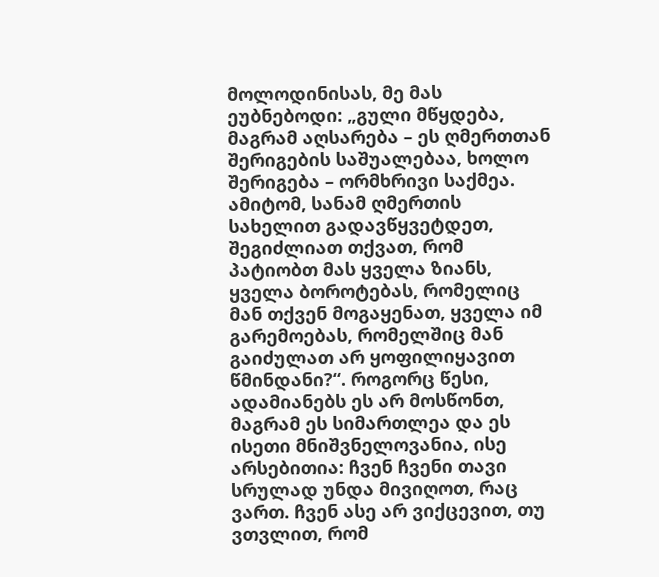მოლოდინისას, მე მას ეუბნებოდი: „გული მწყდება, მაგრამ აღსარება – ეს ღმერთთან შერიგების საშუალებაა, ხოლო შერიგება – ორმხრივი საქმეა. ამიტომ, სანამ ღმერთის სახელით გადავწყვეტდეთ, შეგიძლიათ თქვათ, რომ პატიობთ მას ყველა ზიანს, ყველა ბოროტებას, რომელიც მან თქვენ მოგაყენათ, ყველა იმ გარემოებას, რომელშიც მან გაიძულათ არ ყოფილიყავით წმინდანი?“. როგორც წესი, ადამიანებს ეს არ მოსწონთ, მაგრამ ეს სიმართლეა და ეს ისეთი მნიშვნელოვანია, ისე არსებითია: ჩვენ ჩვენი თავი სრულად უნდა მივიღოთ, რაც ვართ. ჩვენ ასე არ ვიქცევით, თუ ვთვლით, რომ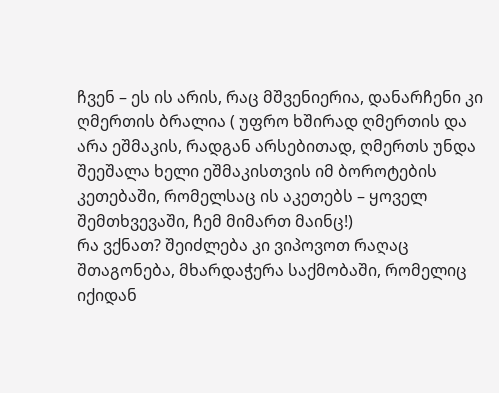ჩვენ – ეს ის არის, რაც მშვენიერია, დანარჩენი კი ღმერთის ბრალია ( უფრო ხშირად ღმერთის და არა ეშმაკის, რადგან არსებითად, ღმერთს უნდა შეეშალა ხელი ეშმაკისთვის იმ ბოროტების კეთებაში, რომელსაც ის აკეთებს – ყოველ შემთხვევაში, ჩემ მიმართ მაინც!)
რა ვქნათ? შეიძლება კი ვიპოვოთ რაღაც შთაგონება, მხარდაჭერა საქმობაში, რომელიც იქიდან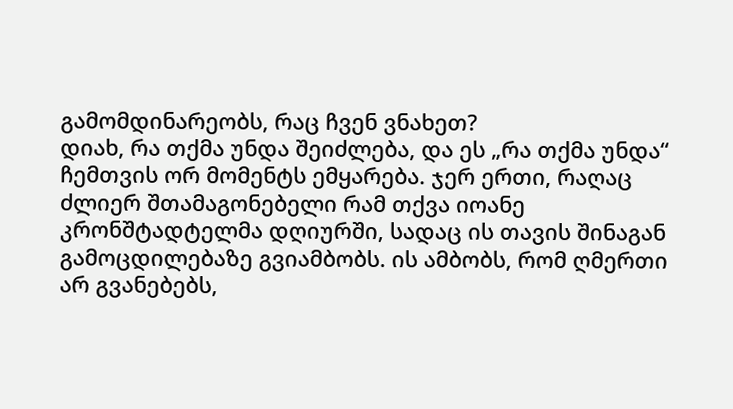გამომდინარეობს, რაც ჩვენ ვნახეთ?
დიახ, რა თქმა უნდა შეიძლება, და ეს „რა თქმა უნდა“ ჩემთვის ორ მომენტს ემყარება. ჯერ ერთი, რაღაც ძლიერ შთამაგონებელი რამ თქვა იოანე კრონშტადტელმა დღიურში, სადაც ის თავის შინაგან გამოცდილებაზე გვიამბობს. ის ამბობს, რომ ღმერთი არ გვანებებს,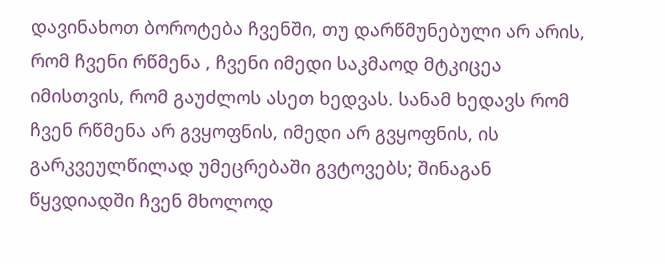დავინახოთ ბოროტება ჩვენში, თუ დარწმუნებული არ არის, რომ ჩვენი რწმენა , ჩვენი იმედი საკმაოდ მტკიცეა იმისთვის, რომ გაუძლოს ასეთ ხედვას. სანამ ხედავს რომ ჩვენ რწმენა არ გვყოფნის, იმედი არ გვყოფნის, ის გარკვეულწილად უმეცრებაში გვტოვებს; შინაგან წყვდიადში ჩვენ მხოლოდ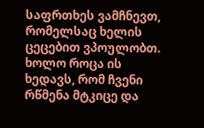საფრთხეს ვამჩნევთ, რომელსაც ხელის ცეცებით ვპოულობთ. ხოლო როცა ის ხედავს, რომ ჩვენი რწმენა მტკიცე და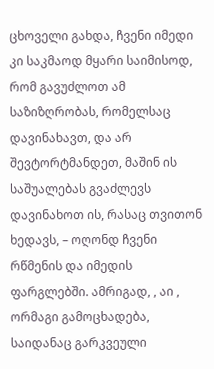ცხოველი გახდა, ჩვენი იმედი კი საკმაოდ მყარი საიმისოდ, რომ გავუძლოთ ამ საზიზღრობას, რომელსაც დავინახავთ, და არ შევტორტმანდეთ, მაშინ ის საშუალებას გვაძლევს დავინახოთ ის, რასაც თვითონ ხედავს, – ოღონდ ჩვენი რწმენის და იმედის ფარგლებში. ამრიგად, , აი , ორმაგი გამოცხადება, საიდანაც გარკვეული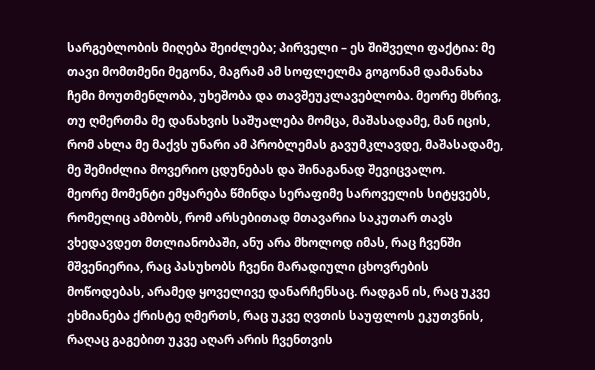სარგებლობის მიღება შეიძლება; პირველი – ეს შიშველი ფაქტია: მე თავი მომთმენი მეგონა, მაგრამ ამ სოფლელმა გოგონამ დამანახა ჩემი მოუთმენლობა, უხეშობა და თავშეუკლავებლობა. მეორე მხრივ, თუ ღმერთმა მე დანახვის საშუალება მომცა, მაშასადამე, მან იცის, რომ ახლა მე მაქვს უნარი ამ პრობლემას გავუმკლავდე, მაშასადამე, მე შემიძლია მოვერიო ცდუნებას და შინაგანად შევიცვალო.
მეორე მომენტი ემყარება წმინდა სერაფიმე საროველის სიტყვებს, რომელიც ამბობს, რომ არსებითად მთავარია საკუთარ თავს ვხედავდეთ მთლიანობაში, ანუ არა მხოლოდ იმას, რაც ჩვენში მშვენიერია, რაც პასუხობს ჩვენი მარადიული ცხოვრების მოწოდებას, არამედ ყოველივე დანარჩენსაც. რადგან ის, რაც უკვე ეხმიანება ქრისტე ღმერთს, რაც უკვე ღვთის საუფლოს ეკუთვნის, რაღაც გაგებით უკვე აღარ არის ჩვენთვის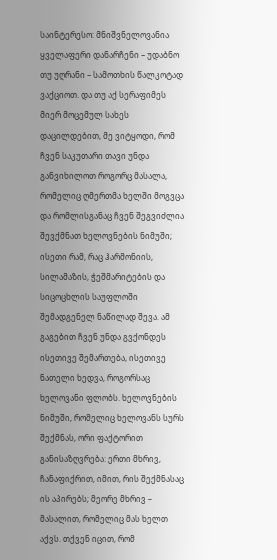საინტერესო: მნიშვნელოვანია ყველაფერი დანარჩენი – უდაბნო თუ უღრანი – სამოთხის წალკოტად ვაქციოთ. და თუ აქ სერაფიმეს მიერ მოცემულ სახეს დაცილდებით, მე ვიტყოდი, რომ ჩვენ საკუთარი თავი უნდა განვიხილოთ როგორც მასალა, რომელიც ღმერთმა ხელში მოგვცა და რომლისგანაც ჩვენ შეგვიძლია შევქმნათ ხელოვნების ნიმუში; ისეთი რამ, რაც ჰარმონიის, სილამაზის, ჭეშმარიტების და სიცოცხლის საუფლოში შემადგენელ ნაწილად შევა. ამ გაგებით ჩვენ უნდა გვქონდეს ისეთივე შემართება, ისეთივე ნათელი ხედვა, როგორსაც ხელოვანი ფლობს. ხელოვნების ნიმუში, რომელიც ხელოვანს სურს შექმნას, ორი ფაქტორით განისაზღვრება: ერთი მხრივ, ჩანაფიქრით, იმით, რის შექმნასაც ის აპირებს; მეორე მხრივ – მასალით, რომელიც მას ხელთ აქვს. თქვენ იცით, რომ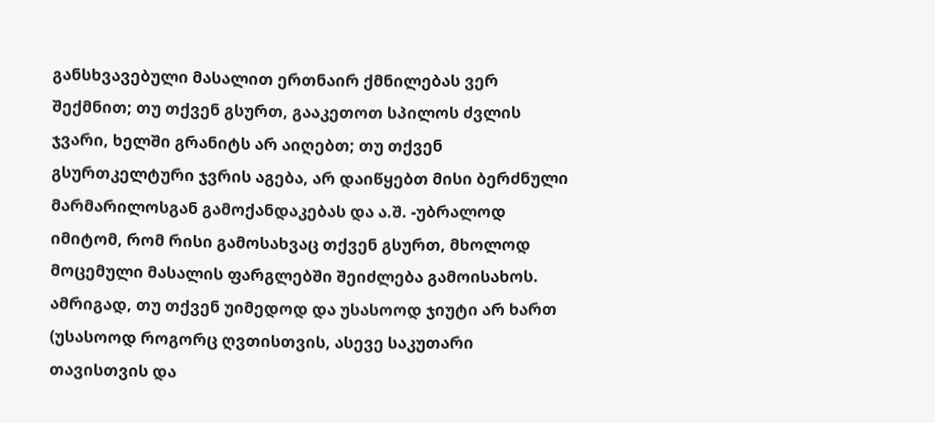განსხვავებული მასალით ერთნაირ ქმნილებას ვერ შექმნით; თუ თქვენ გსურთ, გააკეთოთ სპილოს ძვლის ჯვარი, ხელში გრანიტს არ აიღებთ; თუ თქვენ გსურთკელტური ჯვრის აგება, არ დაიწყებთ მისი ბერძნული მარმარილოსგან გამოქანდაკებას და ა.შ. -უბრალოდ იმიტომ, რომ რისი გამოსახვაც თქვენ გსურთ, მხოლოდ მოცემული მასალის ფარგლებში შეიძლება გამოისახოს. ამრიგად, თუ თქვენ უიმედოდ და უსასოოდ ჯიუტი არ ხართ (უსასოოდ როგორც ღვთისთვის, ასევე საკუთარი თავისთვის და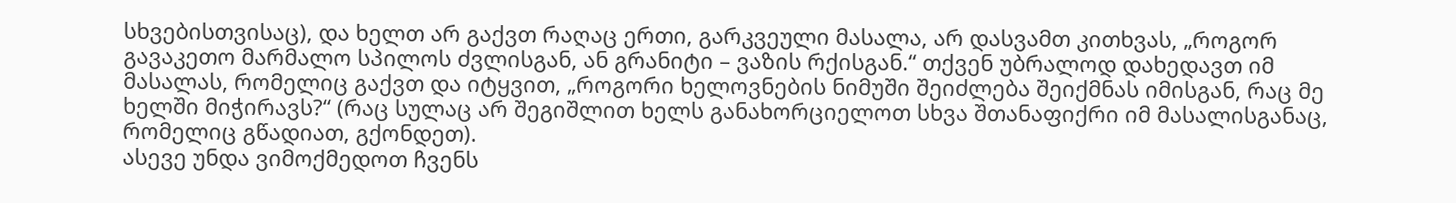სხვებისთვისაც), და ხელთ არ გაქვთ რაღაც ერთი, გარკვეული მასალა, არ დასვამთ კითხვას, „როგორ გავაკეთო მარმალო სპილოს ძვლისგან, ან გრანიტი – ვაზის რქისგან.“ თქვენ უბრალოდ დახედავთ იმ მასალას, რომელიც გაქვთ და იტყვით, „როგორი ხელოვნების ნიმუში შეიძლება შეიქმნას იმისგან, რაც მე ხელში მიჭირავს?“ (რაც სულაც არ შეგიშლით ხელს განახორციელოთ სხვა შთანაფიქრი იმ მასალისგანაც, რომელიც გწადიათ, გქონდეთ).
ასევე უნდა ვიმოქმედოთ ჩვენს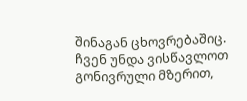შინაგან ცხოვრებაშიც. ჩვენ უნდა ვისწავლოთ გონივრული მზერით,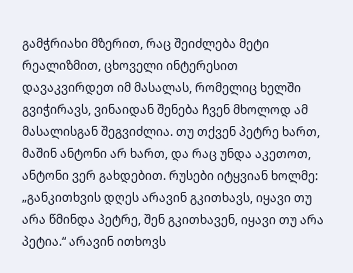გამჭრიახი მზერით, რაც შეიძლება მეტი რეალიზმით, ცხოველი ინტერესით დავაკვირდეთ იმ მასალას, რომელიც ხელში გვიჭირავს, ვინაიდან შენება ჩვენ მხოლოდ ამ მასალისგან შეგვიძლია. თუ თქვენ პეტრე ხართ, მაშინ ანტონი არ ხართ, და რაც უნდა აკეთოთ, ანტონი ვერ გახდებით. რუსები იტყვიან ხოლმე: „განკითხვის დღეს არავინ გკითხავს, იყავი თუ არა წმინდა პეტრე, შენ გკითხავენ, იყავი თუ არა პეტია.“ არავინ ითხოვს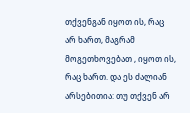თქვენგან იყოთ ის, რაც არ ხართ, მაგრამ მოგეთხოვებათ , იყოთ ის, რაც ხართ. და ეს ძალიან არსებითია: თუ თქვენ არ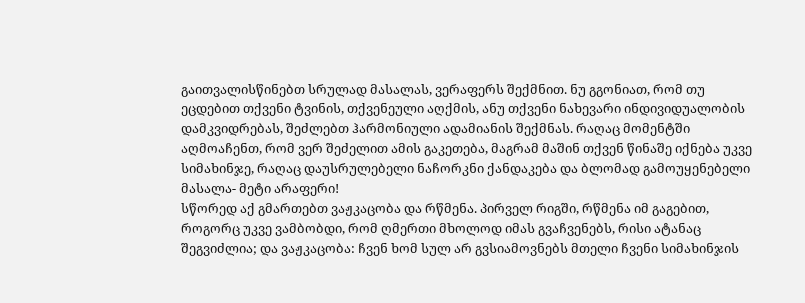გაითვალისწინებთ სრულად მასალას, ვერაფერს შექმნით. ნუ გგონიათ, რომ თუ ეცდებით თქვენი ტვინის, თქვენეული აღქმის, ანუ თქვენი ნახევარი ინდივიდუალობის დამკვიდრებას, შეძლებთ ჰარმონიული ადამიანის შექმნას. რაღაც მომენტში აღმოაჩენთ, რომ ვერ შეძელით ამის გაკეთება, მაგრამ მაშინ თქვენ წინაშე იქნება უკვე სიმახინჯე, რაღაც დაუსრულებელი ნაჩორკნი ქანდაკება და ბლომად გამოუყენებელი მასალა- მეტი არაფერი!
სწორედ აქ გმართებთ ვაჟკაცობა და რწმენა. პირველ რიგში, რწმენა იმ გაგებით, როგორც უკვე ვამბობდი, რომ ღმერთი მხოლოდ იმას გვაჩვენებს, რისი ატანაც შეგვიძლია; და ვაჟკაცობა: ჩვენ ხომ სულ არ გვსიამოვნებს მთელი ჩვენი სიმახინჯის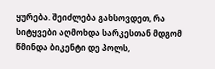ყურება. შეიძლება გახსოვდეთ, რა სიტყვები აღმოხდა სარკესთან მდგომ წმინდა ბიკენტი დე პოლს,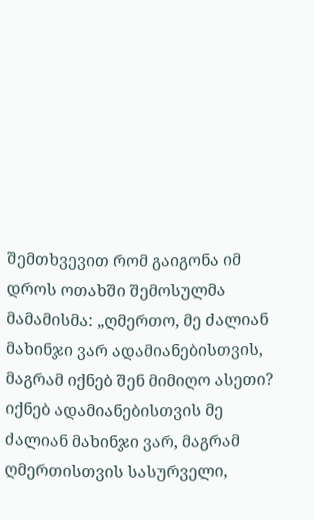შემთხვევით რომ გაიგონა იმ დროს ოთახში შემოსულმა მამამისმა: „ღმერთო, მე ძალიან მახინჯი ვარ ადამიანებისთვის, მაგრამ იქნებ შენ მიმიღო ასეთი? იქნებ ადამიანებისთვის მე ძალიან მახინჯი ვარ, მაგრამ ღმერთისთვის სასურველი,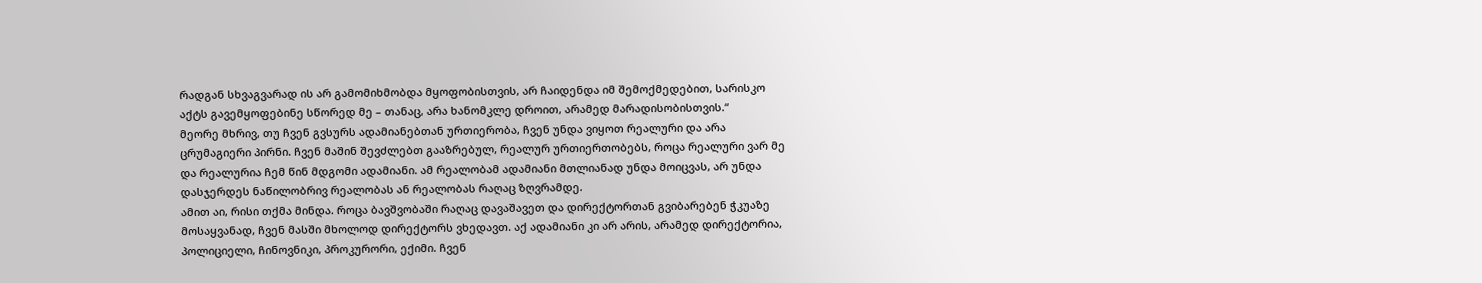რადგან სხვაგვარად ის არ გამომიხმობდა მყოფობისთვის, არ ჩაიდენდა იმ შემოქმედებით, სარისკო აქტს გავემყოფებინე სწორედ მე – თანაც, არა ხანომკლე დროით, არამედ მარადისობისთვის.“
მეორე მხრივ, თუ ჩვენ გვსურს ადამიანებთან ურთიერობა, ჩვენ უნდა ვიყოთ რეალური და არა ცრუმაგიერი პირნი. ჩვენ მაშინ შევძლებთ გააზრებულ, რეალურ ურთიერთობებს, როცა რეალური ვარ მე და რეალურია ჩემ წინ მდგომი ადამიანი. ამ რეალობამ ადამიანი მთლიანად უნდა მოიცვას, არ უნდა დასჯერდეს ნაწილობრივ რეალობას ან რეალობას რაღაც ზღვრამდე.
ამით აი, რისი თქმა მინდა. როცა ბავშვობაში რაღაც დავაშავეთ და დირექტორთან გვიბარებენ ჭკუაზე მოსაყვანად, ჩვენ მასში მხოლოდ დირექტორს ვხედავთ. აქ ადამიანი კი არ არის, არამედ დირექტორია, პოლიციელი, ჩინოვნიკი, პროკურორი, ექიმი. ჩვენ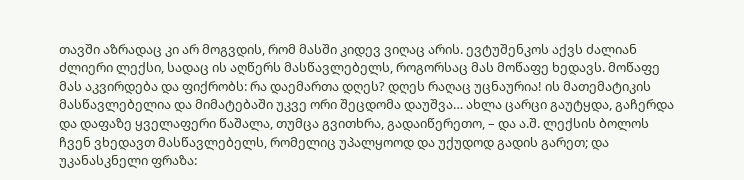თავში აზრადაც კი არ მოგვდის, რომ მასში კიდევ ვიღაც არის. ევტუშენკოს აქვს ძალიან ძლიერი ლექსი, სადაც ის აღწერს მასწავლებელს, როგორსაც მას მოწაფე ხედავს. მოწაფე მას აკვირდება და ფიქრობს: რა დაემართა დღეს? დღეს რაღაც უცნაურია! ის მათემატიკის მასწავლებელია და მიმატებაში უკვე ორი შეცდომა დაუშვა… ახლა ცარცი გაუტყდა, გაჩერდა და დაფაზე ყველაფერი წაშალა, თუმცა გვითხრა, გადაიწერეთო, – და ა.შ. ლექსის ბოლოს ჩვენ ვხედავთ მასწავლებელს, რომელიც უპალყოოდ და უქუდოდ გადის გარეთ; და უკანასკნელი ფრაზა: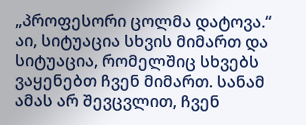„პროფესორი ცოლმა დატოვა.“ აი, სიტუაცია სხვის მიმართ და სიტუაცია, რომელშიც სხვებს ვაყენებთ ჩვენ მიმართ. სანამ ამას არ შევცვლით, ჩვენ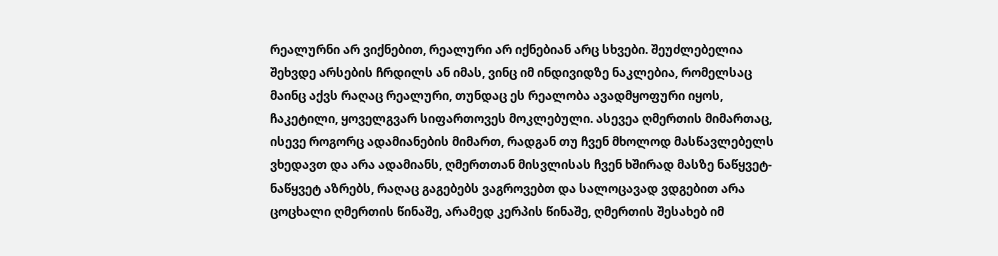რეალურნი არ ვიქნებით, რეალური არ იქნებიან არც სხვები. შეუძლებელია შეხვდე არსების ჩრდილს ან იმას, ვინც იმ ინდივიდზე ნაკლებია, რომელსაც მაინც აქვს რაღაც რეალური, თუნდაც ეს რეალობა ავადმყოფური იყოს, ჩაკეტილი, ყოველგვარ სიფართოვეს მოკლებული. ასევეა ღმერთის მიმართაც, ისევე როგორც ადამიანების მიმართ, რადგან თუ ჩვენ მხოლოდ მასწავლებელს ვხედავთ და არა ადამიანს, ღმერთთან მისვლისას ჩვენ ხშირად მასზე ნაწყვეტ-ნაწყვეტ აზრებს, რაღაც გაგებებს ვაგროვებთ და სალოცავად ვდგებით არა ცოცხალი ღმერთის წინაშე, არამედ კერპის წინაშე, ღმერთის შესახებ იმ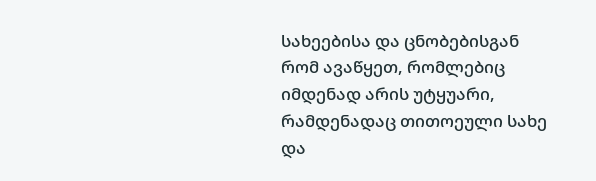სახეებისა და ცნობებისგან რომ ავაწყეთ, რომლებიც იმდენად არის უტყუარი, რამდენადაც თითოეული სახე და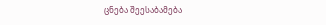ცნება შეესაბამება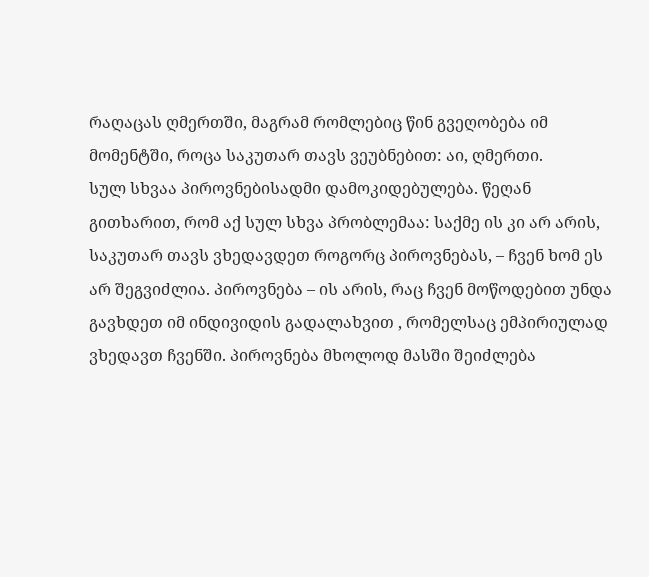რაღაცას ღმერთში, მაგრამ რომლებიც წინ გვეღობება იმ მომენტში, როცა საკუთარ თავს ვეუბნებით: აი, ღმერთი.
სულ სხვაა პიროვნებისადმი დამოკიდებულება. წეღან გითხარით, რომ აქ სულ სხვა პრობლემაა: საქმე ის კი არ არის, საკუთარ თავს ვხედავდეთ როგორც პიროვნებას, – ჩვენ ხომ ეს არ შეგვიძლია. პიროვნება – ის არის, რაც ჩვენ მოწოდებით უნდა გავხდეთ იმ ინდივიდის გადალახვით , რომელსაც ემპირიულად ვხედავთ ჩვენში. პიროვნება მხოლოდ მასში შეიძლება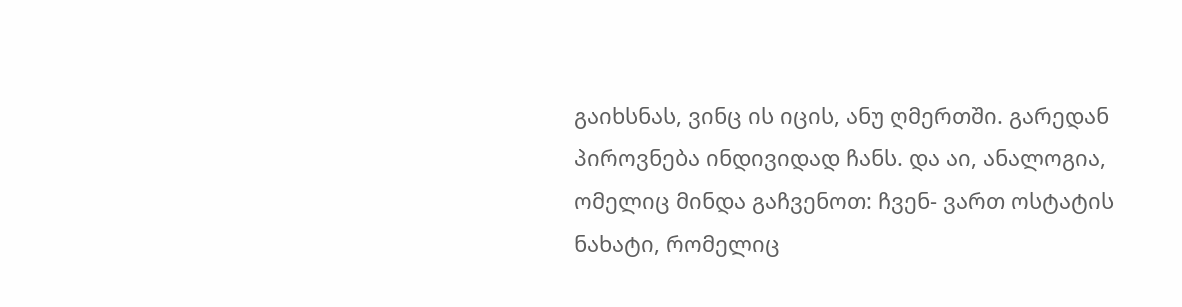გაიხსნას, ვინც ის იცის, ანუ ღმერთში. გარედან პიროვნება ინდივიდად ჩანს. და აი, ანალოგია, ომელიც მინდა გაჩვენოთ: ჩვენ- ვართ ოსტატის ნახატი, რომელიც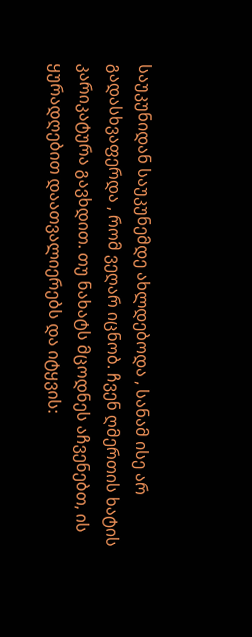საუკუნიდან საუკუნემდე ახლდებოდა , სანამ ისე არ გადასხვაფერდა , რომ ვეღარ იცნობ. ჩვენ ღმერთის ხატის კარიკატურა გავხდით. თუ ნახატს მცოდნეს აჩვენებთ, ის ყურადღებით დაათვალიერებს და იტყვის: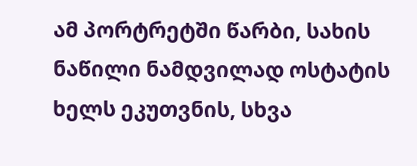ამ პორტრეტში წარბი, სახის ნაწილი ნამდვილად ოსტატის ხელს ეკუთვნის, სხვა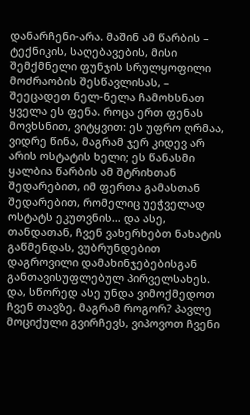დანარჩენი-არა. მაშინ ამ წარბის – ტექნიკის, საღებავების, მისი შემქმნელი ფუნჯის სრულყოფილი მოძრაობის შესწავლისას, – შეეცადეთ ნელ-ნელა ჩამოხსნათ ყველა ეს ფენა. როცა ერთ ფენას მოვხსნით, ვიტყვით: ეს უფრო ღრმაა, ვიდრე წინა, მაგრამ ჯერ კიდევ არ არის ოსტატის ხელი; ეს წანასმი ყალბია წარბის ამ შტრიხთან შედარებით, იმ ფერთა გამასთან შედარებით, რომელიც უეჭველად ოსტატს ეკუთვნის… და ასე, თანდათან, ჩვენ ვახერხებთ ნახატის გაწმენდას, ვუბრუნდებით დაგროვილი დამახინჯებებისგან განთავისუფლებულ პირველსახეს.
და, სწორედ ასე უნდა ვიმოქმედოთ ჩვენ თავზე. მაგრამ როგორ? პავლე მოციქული გვირჩევს, ვიპოვოთ ჩვენი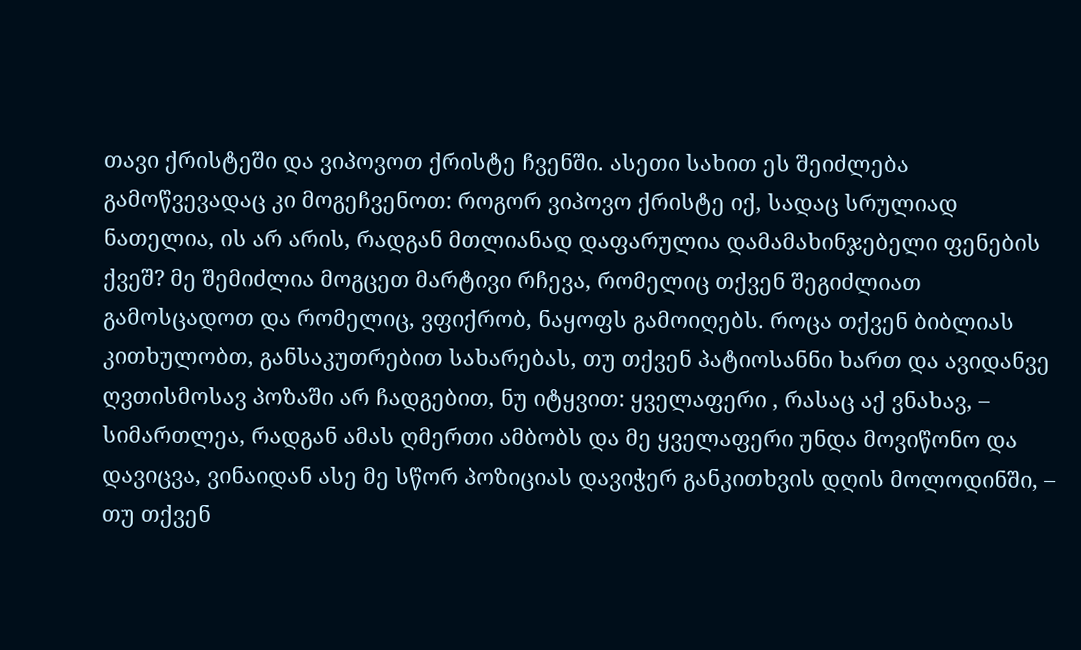თავი ქრისტეში და ვიპოვოთ ქრისტე ჩვენში. ასეთი სახით ეს შეიძლება გამოწვევადაც კი მოგეჩვენოთ: როგორ ვიპოვო ქრისტე იქ, სადაც სრულიად ნათელია, ის არ არის, რადგან მთლიანად დაფარულია დამამახინჯებელი ფენების ქვეშ? მე შემიძლია მოგცეთ მარტივი რჩევა, რომელიც თქვენ შეგიძლიათ გამოსცადოთ და რომელიც, ვფიქრობ, ნაყოფს გამოიღებს. როცა თქვენ ბიბლიას კითხულობთ, განსაკუთრებით სახარებას, თუ თქვენ პატიოსანნი ხართ და ავიდანვე ღვთისმოსავ პოზაში არ ჩადგებით, ნუ იტყვით: ყველაფერი , რასაც აქ ვნახავ, – სიმართლეა, რადგან ამას ღმერთი ამბობს და მე ყველაფერი უნდა მოვიწონო და დავიცვა, ვინაიდან ასე მე სწორ პოზიციას დავიჭერ განკითხვის დღის მოლოდინში, – თუ თქვენ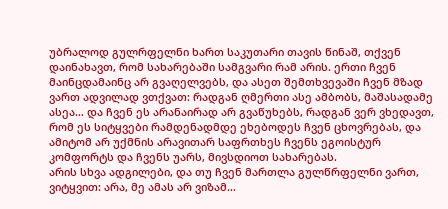უბრალოდ გულრფელნი ხართ საკუთარი თავის წინაშ, თქვენ დაინახავთ, რომ სახარებაში სამგვარი რამ არის. ერთი ჩვენ მაინცდამაინც არ გვაღელვებს, და ასეთ შემთხვევაში ჩვენ მზად ვართ ადვილად ვთქვათ: რადგან ღმერთი ასე ამბობს, მაშასადამე ასეა… და ჩვენ ეს არანაირად არ გვაწუხებს, რადგან ვერ ვხედავთ, რომ ეს სიტყვები რამდენადმდე ეხებოდეს ჩვენ ცხოვრებას, და ამიტომ არ უქმნის არავითარ საფრთხეს ჩვენს ეგოისტურ კომფორტს და ჩვენს უარს, მივსდიოთ სახარებას.
არის სხვა ადგილები, და თუ ჩვენ მართლა გულწრფელნი ვართ, ვიტყვით: არა, მე ამას არ ვიზამ…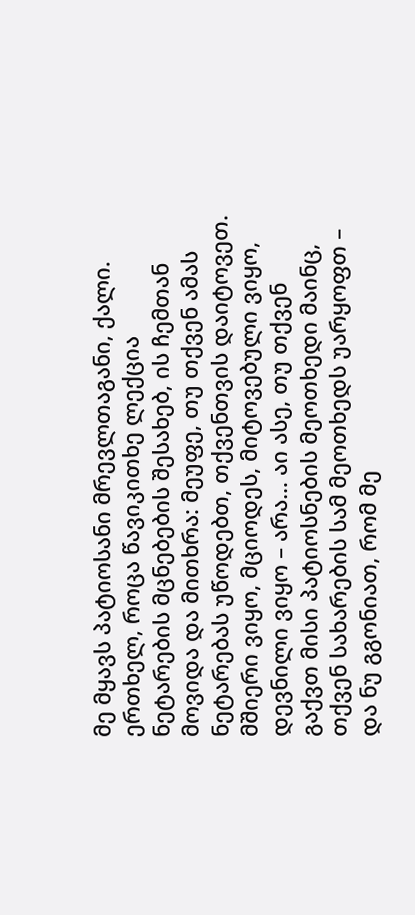მე მყავს პატიოსანი მრევლთაგანი, ქალი. ერთხელ, როცა წავიკითხე ლექცია ნეტარების მცნებების შესახებ, ის ჩემთან მოვიდა და მითხრა: მეუფე, თუ თქვენ ამას ნეტარებას უწოდებთ, თქვენთვის დაიტოვეთ. მშიერი ვიყო, მციოდეს, მიტოვებული ვიყო, დევნილი ვიყო – არა… აი ასე, თუ თქვენ გაქვთ მისი პატიოსნების მეოთხედი მაინც, თქვენ სახარების სამ მეოთხედს უარყოფთ – და ნუ გგონიათ, რომ მე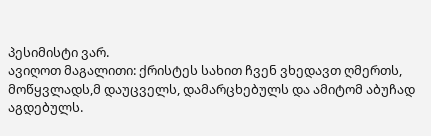პესიმისტი ვარ.
ავიღოთ მაგალითი: ქრისტეს სახით ჩვენ ვხედავთ ღმერთს, მოწყვლადს,მ დაუცველს, დამარცხებულს და ამიტომ აბუჩად აგდებულს.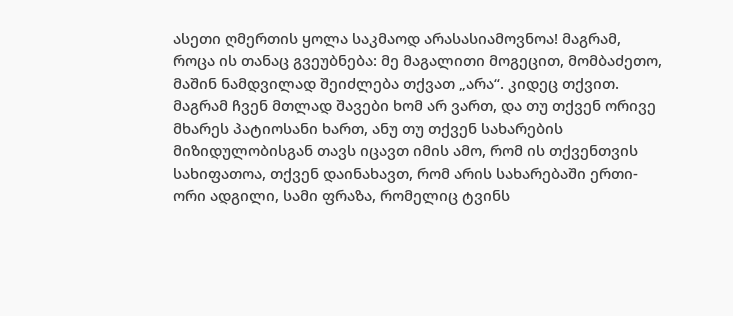ასეთი ღმერთის ყოლა საკმაოდ არასასიამოვნოა! მაგრამ, როცა ის თანაც გვეუბნება: მე მაგალითი მოგეცით, მომბაძეთო, მაშინ ნამდვილად შეიძლება თქვათ „არა“. კიდეც თქვით. მაგრამ ჩვენ მთლად შავები ხომ არ ვართ, და თუ თქვენ ორივე მხარეს პატიოსანი ხართ, ანუ თუ თქვენ სახარების მიზიდულობისგან თავს იცავთ იმის ამო, რომ ის თქვენთვის სახიფათოა, თქვენ დაინახავთ, რომ არის სახარებაში ერთი-ორი ადგილი, სამი ფრაზა, რომელიც ტვინს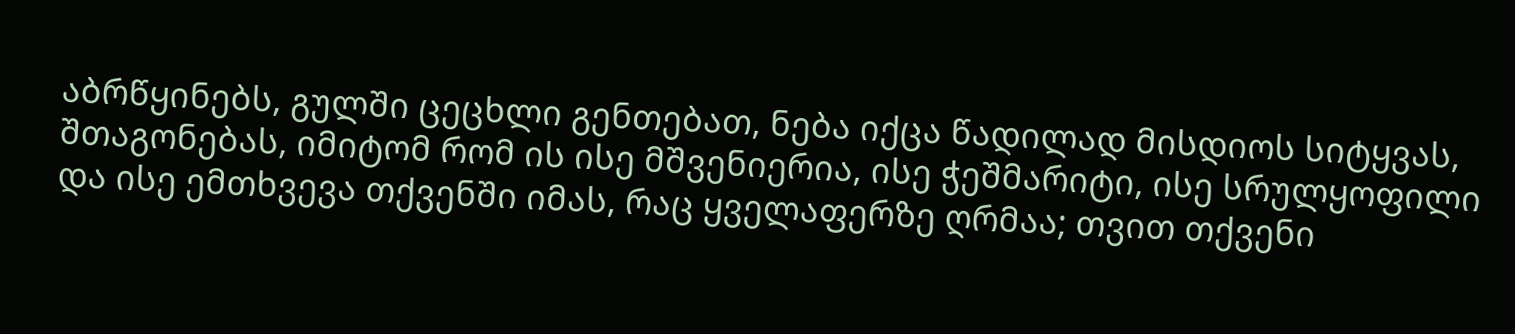აბრწყინებს, გულში ცეცხლი გენთებათ, ნება იქცა წადილად მისდიოს სიტყვას, შთაგონებას, იმიტომ რომ ის ისე მშვენიერია, ისე ჭეშმარიტი, ისე სრულყოფილი და ისე ემთხვევა თქვენში იმას, რაც ყველაფერზე ღრმაა; თვით თქვენი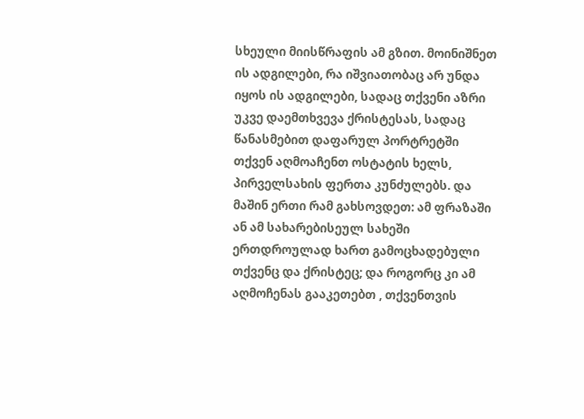სხეული მიისწრაფის ამ გზით. მოინიშნეთ ის ადგილები, რა იშვიათობაც არ უნდა იყოს ის ადგილები, სადაც თქვენი აზრი უკვე დაემთხვევა ქრისტესას, სადაც წანასმებით დაფარულ პორტრეტში თქვენ აღმოაჩენთ ოსტატის ხელს, პირველსახის ფერთა კუნძულებს. და მაშინ ერთი რამ გახსოვდეთ: ამ ფრაზაში ან ამ სახარებისეულ სახეში ერთდროულად ხართ გამოცხადებული თქვენც და ქრისტეც; და როგორც კი ამ აღმოჩენას გააკეთებთ , თქვენთვის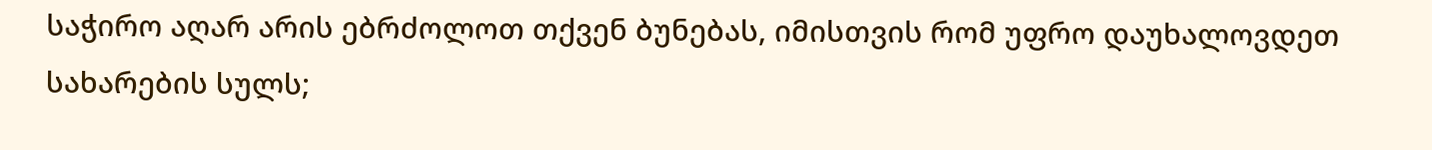საჭირო აღარ არის ებრძოლოთ თქვენ ბუნებას, იმისთვის რომ უფრო დაუხალოვდეთ სახარების სულს;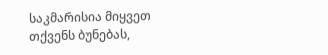საკმარისია მიყვეთ თქვენს ბუნებას,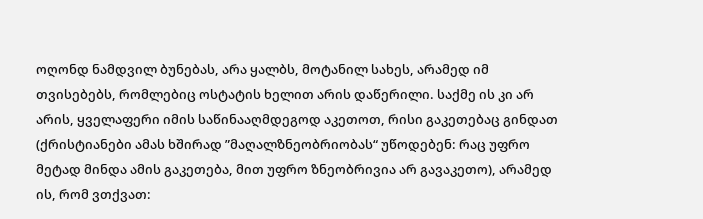ოღონდ ნამდვილ ბუნებას, არა ყალბს, მოტანილ სახეს, არამედ იმ თვისებებს, რომლებიც ოსტატის ხელით არის დაწერილი. საქმე ის კი არ არის, ყველაფერი იმის საწინააღმდეგოდ აკეთოთ, რისი გაკეთებაც გინდათ (ქრისტიანები ამას ხშირად ”მაღალზნეობრიობას“ უწოდებენ: რაც უფრო მეტად მინდა ამის გაკეთება, მით უფრო ზნეობრივია არ გავაკეთო), არამედ ის, რომ ვთქვათ: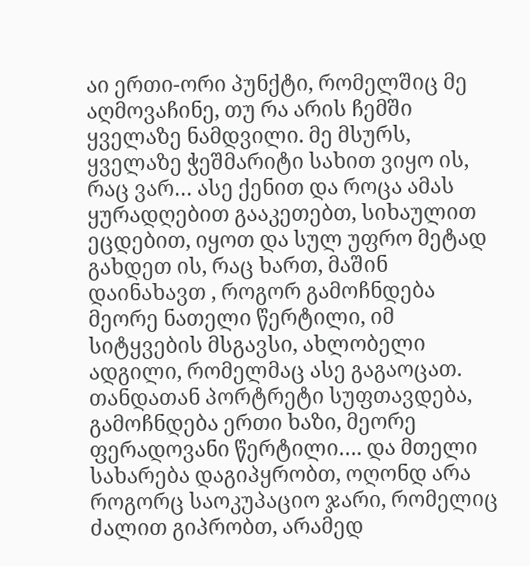აი ერთი-ორი პუნქტი, რომელშიც მე აღმოვაჩინე, თუ რა არის ჩემში ყველაზე ნამდვილი. მე მსურს, ყველაზე ჭეშმარიტი სახით ვიყო ის, რაც ვარ… ასე ქენით და როცა ამას ყურადღებით გააკეთებთ, სიხაულით ეცდებით, იყოთ და სულ უფრო მეტად გახდეთ ის, რაც ხართ, მაშინ დაინახავთ , როგორ გამოჩნდება მეორე ნათელი წერტილი, იმ სიტყვების მსგავსი, ახლობელი ადგილი, რომელმაც ასე გაგაოცათ. თანდათან პორტრეტი სუფთავდება, გამოჩნდება ერთი ხაზი, მეორე ფერადოვანი წერტილი…. და მთელი სახარება დაგიპყრობთ, ოღონდ არა როგორც საოკუპაციო ჯარი, რომელიც ძალით გიპრობთ, არამედ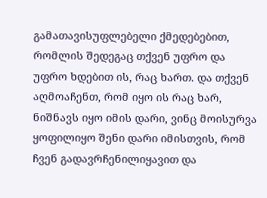გამათავისუფლებელი ქმედებებით, რომლის შედეგაც თქვენ უფრო და უფრო ხდებით ის, რაც ხართ. და თქვენ აღმოაჩენთ, რომ იყო ის რაც ხარ, ნიშნავს იყო იმის დარი, ვინც მოისურვა ყოფილიყო შენი დარი იმისთვის, რომ ჩვენ გადავრჩენილიყავით და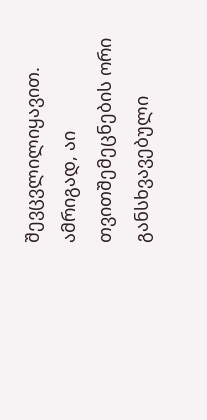შევცვლილიყავით.
ამრიგად, აი თვითშემეცნების ორი განსხვავებული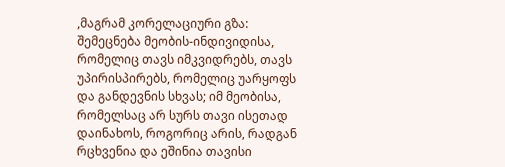,მაგრამ კორელაციური გზა: შემეცნება მეობის-ინდივიდისა, რომელიც თავს იმკვიდრებს, თავს უპირისპირებს, რომელიც უარყოფს და განდევნის სხვას; იმ მეობისა, რომელსაც არ სურს თავი ისეთად დაინახოს, როგორიც არის, რადგან რცხვენია და ეშინია თავისი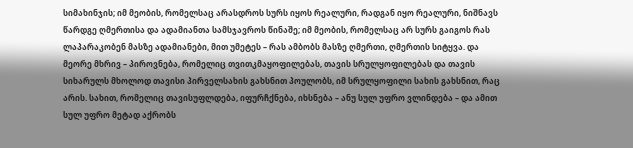სიმახინჯის; იმ მეობის, რომელსაც არასდროს სურს იყოს რეალური, რადგან იყო რეალური, ნიშნავს წარდგე ღმერთისა და ადამიანთა სამსჯავროს წინაშე; იმ მეობის, რომელსაც არ სურს გაიგოს რას ლაპარაკობენ მასზე ადამიანები, მით უმეტეს – რას ამბობს მასზე ღმერთი, ღმერთის სიტყვა. და მეორე მხრივ – პიროვნება, რომელიც თვითკმაყოფილებას, თავის სრულყოფილებას და თავის სიხარულს მხოლოდ თავისი პირველსახის გახსნით პოულობს, იმ სრულყოფილი სახის გახსნით, რაც არის. სახით, რომელიც თავისუფლდება, იფურჩქნება, იხსნება – ანუ სულ უფრო ვლინდება – და ამით სულ უფრო მეტად აქრობს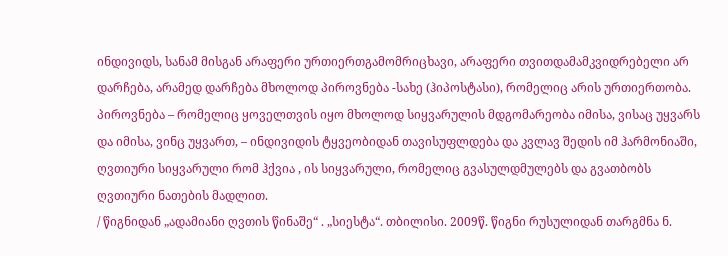ინდივიდს, სანამ მისგან არაფერი ურთიერთგამომრიცხავი, არაფერი თვითდამამკვიდრებელი არ დარჩება, არამედ დარჩება მხოლოდ პიროვნება -სახე (ჰიპოსტასი), რომელიც არის ურთიერთობა. პიროვნება – რომელიც ყოველთვის იყო მხოლოდ სიყვარულის მდგომარეობა იმისა, ვისაც უყვარს და იმისა, ვინც უყვართ, – ინდივიდის ტყვეობიდან თავისუფლდება და კვლავ შედის იმ ჰარმონიაში, ღვთიური სიყვარული რომ ჰქვია , ის სიყვარული, რომელიც გვასულდმულებს და გვათბობს ღვთიური ნათების მადლით.
/ წიგნიდან „ადამიანი ღვთის წინაშე“ . „სიესტა“. თბილისი. 2009წ. წიგნი რუსულიდან თარგმნა ნ.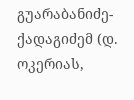გუარაბანიძე-ქადაგიძემ (დ. ოკერიას,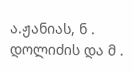ა.ჟანიას, ნ . დოლიძის და მ .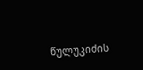წულუკიძის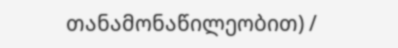თანამონაწილეობით) /